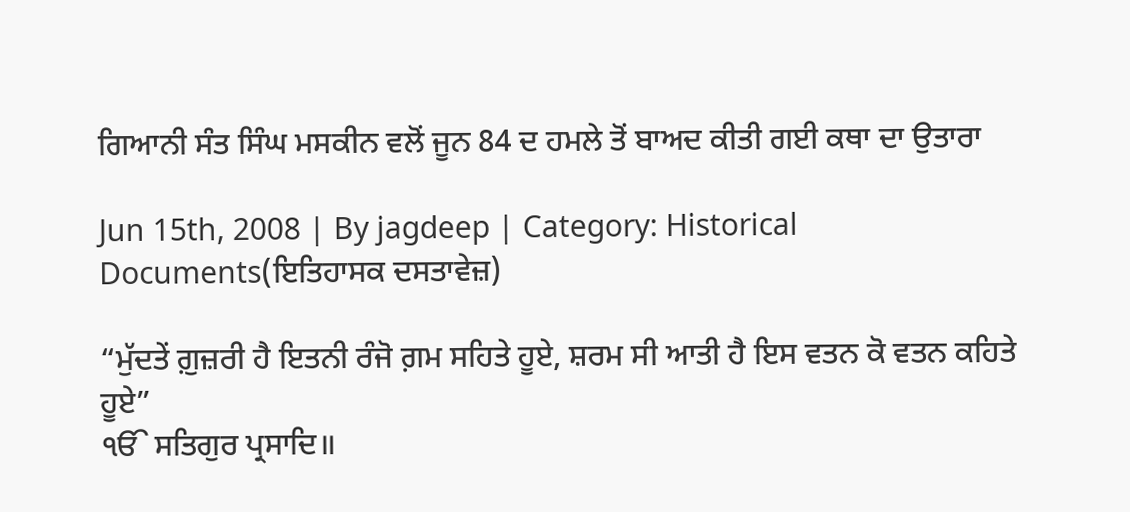ਗਿਆਨੀ ਸੰਤ ਸਿੰਘ ਮਸਕੀਨ ਵਲੋਂ ਜੂਨ 84 ਦ ਹਮਲੇ ਤੋਂ ਬਾਅਦ ਕੀਤੀ ਗਈ ਕਥਾ ਦਾ ਉਤਾਰਾ

Jun 15th, 2008 | By jagdeep | Category: Historical Documents(ਇਤਿਹਾਸਕ ਦਸਤਾਵੇਜ਼)

“ਮੁੱਦਤੇਂ ਗ਼ੁਜ਼ਰੀ ਹੈ ਇਤਨੀ ਰੰਜੋ ਗ਼ਮ ਸਹਿਤੇ ਹੂਏ, ਸ਼ਰਮ ਸੀ ਆਤੀ ਹੈ ਇਸ ਵਤਨ ਕੋ ਵਤਨ ਕਹਿਤੇ ਹੂਏ”
ੴ ਸਤਿਗੁਰ ਪ੍ਰਸਾਦਿ॥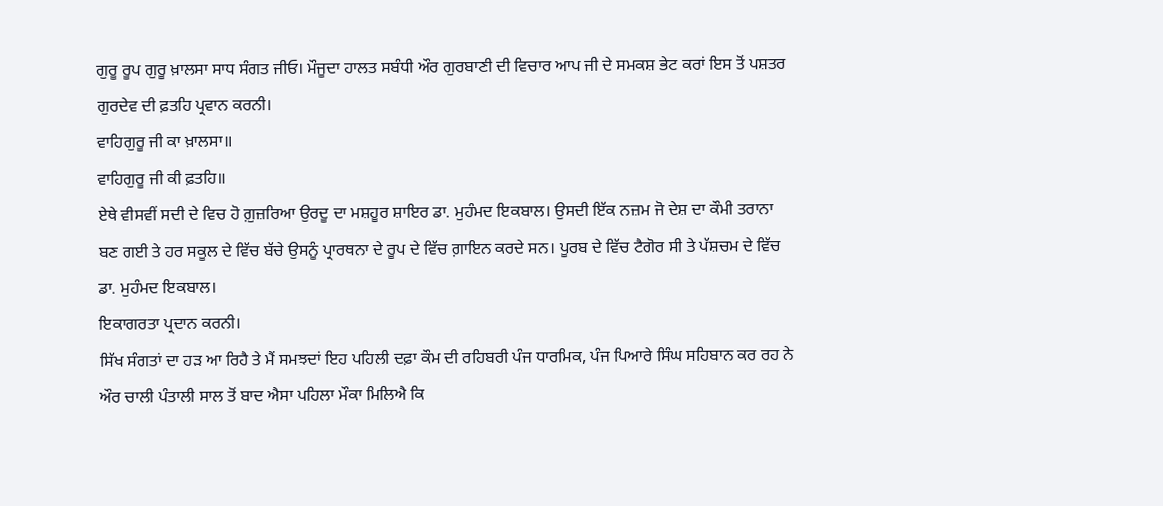ਗੁਰੂ ਰੂਪ ਗੁਰੂ ਖ਼ਾਲਸਾ ਸਾਧ ਸੰਗਤ ਜੀਓ। ਮੌਜੂਦਾ ਹਾਲਤ ਸਬੰਧੀ ਔਰ ਗੁਰਬਾਣੀ ਦੀ ਵਿਚਾਰ ਆਪ ਜੀ ਦੇ ਸਮਕਸ਼ ਭੇਟ ਕਰਾਂ ਇਸ ਤੋਂ ਪਸ਼ਤਰ ਗੁਰਦੇਵ ਦੀ ਫ਼ਤਹਿ ਪ੍ਰਵਾਨ ਕਰਨੀ।
ਵਾਹਿਗੁਰੂ ਜੀ ਕਾ ਖ਼ਾਲਸਾ॥
ਵਾਹਿਗੁਰੂ ਜੀ ਕੀ ਫ਼ਤਹਿ॥
ਏਥੇ ਵੀਸਵੀਂ ਸਦੀ ਦੇ ਵਿਚ ਹੋ ਗ਼ੁਜ਼ਰਿਆ ਉਰਦੂ ਦਾ ਮਸ਼ਹੂਰ ਸ਼ਾਇਰ ਡਾ. ਮੁਹੰਮਦ ਇਕਬਾਲ। ਉਸਦੀ ਇੱਕ ਨਜ਼ਮ ਜੋ ਦੇਸ਼ ਦਾ ਕੌਮੀ ਤਰਾਨਾ ਬਣ ਗਈ ਤੇ ਹਰ ਸਕੂਲ ਦੇ ਵਿੱਚ ਬੱਚੇ ਉਸਨੂੰ ਪ੍ਰਾਰਥਨਾ ਦੇ ਰੂਪ ਦੇ ਵਿੱਚ ਗ਼ਾਇਨ ਕਰਦੇ ਸਨ। ਪੂਰਬ ਦੇ ਵਿੱਚ ਟੈਗੋਰ ਸੀ ਤੇ ਪੱਸ਼ਚਮ ਦੇ ਵਿੱਚ ਡਾ. ਮੁਹੰਮਦ ਇਕਬਾਲ।
ਇਕਾਗਰਤਾ ਪ੍ਰਦਾਨ ਕਰਨੀ।
ਸਿੱਖ ਸੰਗਤਾਂ ਦਾ ਹੜ ਆ ਰਿਹੈ ਤੇ ਮੈਂ ਸਮਝਦਾਂ ਇਹ ਪਹਿਲੀ ਦਫ਼ਾ ਕੌਮ ਦੀ ਰਹਿਬਰੀ ਪੰਜ ਧਾਰਮਿਕ, ਪੰਜ ਪਿਆਰੇ ਸਿੰਘ ਸਹਿਬਾਨ ਕਰ ਰਹ ਨੇ ਔਰ ਚਾਲੀ ਪੰਤਾਲੀ ਸਾਲ ਤੋਂ ਬਾਦ ਐਸਾ ਪਹਿਲਾ ਮੌਕਾ ਮਿਲਿਐ ਕਿ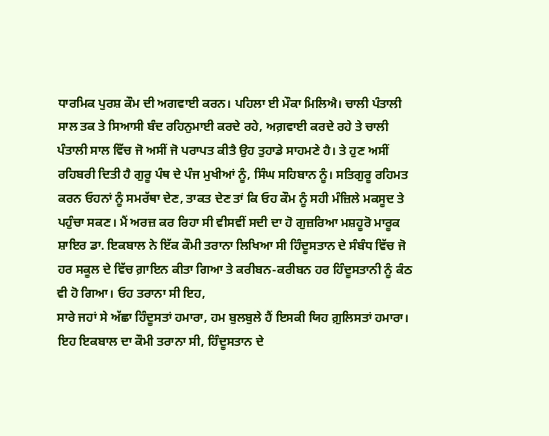ਧਾਰਮਿਕ ਪੁਰਸ਼ ਕੌਮ ਦੀ ਅਗਵਾਈ ਕਰਨ। ਪਹਿਲਾ ਈ ਮੌਕਾ ਮਿਲਿਐ। ਚਾਲੀ ਪੰਤਾਲੀ ਸਾਲ ਤਕ ਤੇ ਸਿਆਸੀ ਬੰਦ ਰਹਿਨੁਮਾਈ ਕਰਦੇ ਰਹੇ, ਅਗ਼ਵਾਈ ਕਰਦੇ ਰਹੇ ਤੇ ਚਾਲੀ ਪੰਤਾਲੀ ਸਾਲ ਵਿੱਚ ਜੋ ਅਸੀਂ ਜੋ ਪਰਾਪਤ ਕੀਤੈ ਉਹ ਤੁਹਾਡੇ ਸਾਹਮਣੇ ਹੈ। ਤੇ ਹੁਣ ਅਸੀਂ ਰਹਿਬਰੀ ਦਿਤੀ ਹੈ ਗੁਰੂ ਪੰਥ ਦੇ ਪੰਜ ਮੁਖੀਆਂ ਨੂੰ, ਸਿੰਘ ਸਹਿਬਾਨ ਨੂੰ। ਸਤਿਗੁਰੂ ਰਹਿਮਤ ਕਰਨ ਓਹਨਾਂ ਨੂੰ ਸਮਰੱਥਾ ਦੇਣ, ਤਾਕਤ ਦੇਣ ਤਾਂ ਕਿ ਓਹ ਕੌਮ ਨੂੰ ਸਹੀ ਮੰਜ਼ਿਲੇ ਮਕਸੂਦ ਤੇ ਪਹੁੰਚਾ ਸਕਣ। ਮੈਂ ਅਰਜ਼ ਕਰ ਰਿਹਾ ਸੀ ਵੀਸਵੀਂ ਸਦੀ ਦਾ ਹੋ ਗੁਜ਼ਰਿਆ ਮਸ਼ਹੂਰੋ ਮਾਰੂਕ ਸ਼ਾਇਰ ਡਾ. ਇਕਬਾਲ ਨੇ ਇੱਕ ਕੌਮੀ ਤਰਾਨਾ ਲਿਖਿਆ ਸੀ ਹਿੰਦੂਸਤਾਨ ਦੇ ਸੰਬੰਧ ਵਿੱਚ ਜੋ ਹਰ ਸਕੂਲ ਦੇ ਵਿੱਚ ਗ਼ਾਇਨ ਕੀਤਾ ਗਿਆ ਤੇ ਕਰੀਬਨ-ਕਰੀਬਨ ਹਰ ਹਿੰਦੂਸਤਾਨੀ ਨੂੰ ਕੰਠ ਵੀ ਹੋ ਗਿਆ। ਓਹ ਤਰਾਨਾ ਸੀ ਇਹ,
ਸਾਰੇ ਜਹਾਂ ਸੇ ਅੱਛਾ ਹਿੰਦੂਸਤਾਂ ਹਮਾਰਾ, ਹਮ ਬੁਲਬੁਲੇ ਹੈਂ ਇਸਕੀ ਯਿਹ ਗ਼ੁਲਿਸਤਾਂ ਹਮਾਰਾ।
ਇਹ ਇਕਬਾਲ ਦਾ ਕੌਮੀ ਤਰਾਨਾ ਸੀ, ਹਿੰਦੂਸਤਾਨ ਦੇ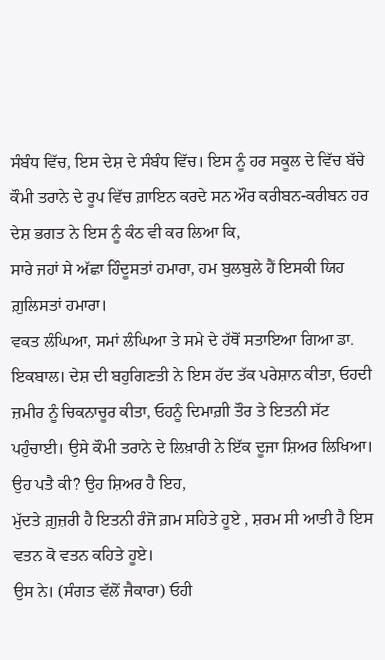ਸੰਬੰਧ ਵਿੱਚ, ਇਸ ਦੇਸ਼ ਦੇ ਸੰਬੰਧ ਵਿੱਚ। ਇਸ ਨੂੰ ਹਰ ਸਕੂਲ ਦੇ ਵਿੱਚ ਬੱਚੇ ਕੌਮੀ ਤਰਾਨੇ ਦੇ ਰੂਪ ਵਿੱਚ ਗ਼ਾਇਨ ਕਰਦੇ ਸਨ ਔਰ ਕਰੀਬਨ-ਕਰੀਬਨ ਹਰ ਦੇਸ਼ ਭਗਤ ਨੇ ਇਸ ਨੂੰ ਕੰਠ ਵੀ ਕਰ ਲਿਆ ਕਿ,
ਸਾਰੇ ਜਹਾਂ ਸੇ ਅੱਛਾ ਹਿੰਦੂਸਤਾਂ ਹਮਾਰਾ, ਹਮ ਬੁਲਬੁਲੇ ਹੈਂ ਇਸਕੀ ਯਿਹ ਗ਼ੁਲਿਸਤਾਂ ਹਮਾਰਾ।
ਵਕਤ ਲੰਘਿਆ, ਸਮਾਂ ਲੰਘਿਆ ਤੇ ਸਮੇ ਦੇ ਹੱਥੋਂ ਸਤਾਇਆ ਗਿਆ ਡਾ. ਇਕਬਾਲ। ਦੇਸ਼ ਦੀ ਬਹੁਗਿਣਤੀ ਨੇ ਇਸ ਹੱਦ ਤੱਕ ਪਰੇਸ਼ਾਨ ਕੀਤਾ, ਓਹਦੀ ਜ਼ਮੀਰ ਨੂੰ ਚਿਕਨਾਚੂਰ ਕੀਤਾ, ਓਹਨੂੰ ਦਿਮਾਗ਼ੀ ਤੌਰ ਤੇ ਇਤਨੀ ਸੱਟ ਪਹੁੰਚਾਈ। ਉਸੇ ਕੌਮੀ ਤਰਾਨੇ ਦੇ ਲਿਖ਼ਾਰੀ ਨੇ ਇੱਕ ਦੂਜਾ ਸ਼ਿਅਰ ਲਿਖਿਆ। ਉਹ ਪਤੈ ਕੀ? ਉਹ ਸ਼ਿਅਰ ਹੈ ਇਹ,
ਮੁੱਦਤੇ ਗ਼ੁਜ਼ਰੀ ਹੈ ਇਤਨੀ ਰੰਜੋ ਗ਼ਮ ਸਹਿਤੇ ਹੂਏ , ਸ਼ਰਮ ਸੀ ਆਤੀ ਹੈ ਇਸ ਵਤਨ ਕੋ ਵਤਨ ਕਹਿਤੇ ਹੂਏ।
ਉਸ ਨੇ। (ਸੰਗਤ ਵੱਲੋਂ ਜੈਕਾਰਾ) ਓਹੀ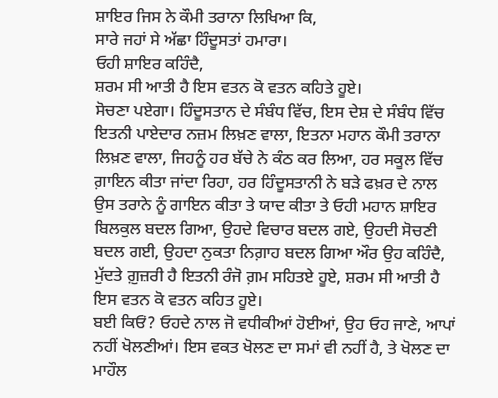ਸ਼ਾਇਰ ਜਿਸ ਨੇ ਕੌਮੀ ਤਰਾਨਾ ਲਿਖਿਆ ਕਿ,
ਸਾਰੇ ਜਹਾਂ ਸੇ ਅੱਛਾ ਹਿੰਦੂਸਤਾਂ ਹਮਾਰਾ।
ਓਹੀ ਸ਼ਾਇਰ ਕਹਿੰਦੈ,
ਸ਼ਰਮ ਸੀ ਆਤੀ ਹੈ ਇਸ ਵਤਨ ਕੋ ਵਤਨ ਕਹਿਤੇ ਹੂਏ।
ਸੋਚਣਾ ਪਏਗਾ। ਹਿੰਦੂਸਤਾਨ ਦੇ ਸੰਬੰਧ ਵਿੱਚ, ਇਸ ਦੇਸ਼ ਦੇ ਸੰਬੰਧ ਵਿੱਚ ਇਤਨੀ ਪਾਏਦਾਰ ਨਜ਼ਮ ਲਿਖ਼ਣ ਵਾਲਾ, ਇਤਨਾ ਮਹਾਨ ਕੌਮੀ ਤਰਾਨਾ ਲਿਖ਼ਣ ਵਾਲਾ, ਜਿਹਨੂੰ ਹਰ ਬੱਚੇ ਨੇ ਕੰਠ ਕਰ ਲਿਆ, ਹਰ ਸਕੂਲ ਵਿੱਚ ਗ਼ਾਇਨ ਕੀਤਾ ਜਾਂਦਾ ਰਿਹਾ, ਹਰ ਹਿੰਦੂਸਤਾਨੀ ਨੇ ਬੜੇ ਫਖ਼ਰ ਦੇ ਨਾਲ ਉਸ ਤਰਾਨੇ ਨੂੰ ਗਾਇਨ ਕੀਤਾ ਤੇ ਯਾਦ ਕੀਤਾ ਤੇ ਓਹੀ ਮਹਾਨ ਸ਼ਾਇਰ ਬਿਲਕੁਲ ਬਦਲ ਗਿਆ, ਉਹਦੇ ਵਿਚਾਰ ਬਦਲ ਗਏ, ਉਹਦੀ ਸੋਚਣੀ ਬਦਲ ਗਈ, ਉਹਦਾ ਨੁਕਤਾ ਨਿਗ਼ਾਹ ਬਦਲ ਗਿਆ ਔਰ ਉਹ ਕਹਿੰਦੈ,
ਮੁੱਦਤੇ ਗ਼ੁਜ਼ਰੀ ਹੈ ਇਤਨੀ ਰੰਜੋ ਗ਼ਮ ਸਹਿਤਏ ਹੂਏ, ਸ਼ਰਮ ਸੀ ਆਤੀ ਹੈ ਇਸ ਵਤਨ ਕੋ ਵਤਨ ਕਹਿਤ ਹੂਏ।
ਬਈ ਕਿਓਂ? ਓਹਦੇ ਨਾਲ ਜੋ ਵਧੀਕੀਆਂ ਹੋਈਆਂ, ਉਹ ਓਹ ਜਾਣੇ, ਆਪਾਂ ਨਹੀਂ ਖੋਲਣੀਆਂ। ਇਸ ਵਕਤ ਖੋਲਣ ਦਾ ਸਮਾਂ ਵੀ ਨਹੀਂ ਹੈ, ਤੇ ਖੋਲਣ ਦਾ ਮਾਹੌਲ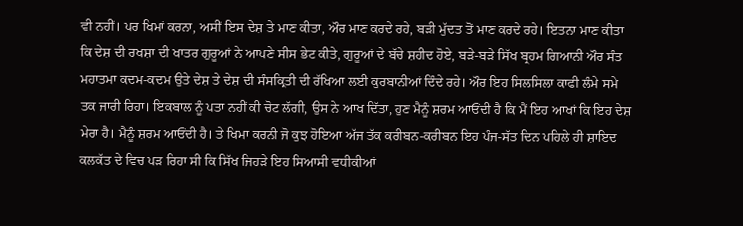ਵੀ ਨਹੀਂ। ਪਰ ਖਿਮਾਂ ਕਰਨਾ, ਅਸੀਂ ਇਸ ਦੇਸ਼ ਤੇ ਮਾਣ ਕੀਤਾ, ਔਰ ਮਾਣ ਕਰਦੇ ਰਹੇ, ਬੜੀ ਮੁੱਦਤ ਤੋਂ ਮਾਣ ਕਰਦੇ ਰਹੇ। ਇਤਨਾ ਮਾਣ ਕੀਤਾ ਕਿ ਦੇਸ਼ ਦੀ ਰਖਸ਼ਾ ਦੀ ਖਾਤਰ ਗੁਰੂਆਂ ਨੇ ਆਪਣੇ ਸੀਸ ਭੇਟ ਕੀਤੇ, ਗੁਰੂਆਂ ਦੇ ਬੱਚੇ ਸ਼ਹੀਦ ਹੋਏ, ਬੜੇ-ਬੜੇ ਸਿੱਖ ਬ੍ਰਹਮ ਗਿਆਨੀ ਔਰ ਸੰਤ ਮਹਾਤਮਾ ਕਦਮ-ਕਦਮ ਉਤੇ ਦੇਸ਼ ਤੇ ਦੇਸ਼ ਦੀ ਸੰਸਕ੍ਰਿਤੀ ਦੀ ਰੱਖਿਆ ਲਈ ਕੁਰਬਾਨੀਆਂ ਦਿੰਦੇ ਰਹੇ। ਔਰ ਇਹ ਸਿਲਸਿਲਾ ਕਾਫੀ ਲੰਮੇ ਸਮੇ ਤਕ ਜਾਰੀ ਰਿਹਾ। ਇਕਬਾਲ ਨੂੰ ਪਤਾ ਨਹੀਂ ਕੀ ਚੋਟ ਲੱਗੀ, ਉਸ ਨੇ ਆਖ ਦਿੱਤਾ, ਹੁਣ ਮੈਨੂੰ ਸ਼ਰਮ ਆਓਂਦੀ ਹੈ ਕਿ ਮੈਂ ਇਹ ਆਖਾਂ ਕਿ ਇਹ ਦੇਸ਼ ਮੇਰਾ ਹੈ। ਮੈਨੂੰ ਸ਼ਰਮ ਆਓਂਦੀ ਹੈ। ਤੇ ਖਿਮਾ ਕਰਨੀ ਜੋ ਕੁਝ ਹੋਇਆ ਅੱਜ ਤੱਕ ਕਰੀਬਨ-ਕਰੀਬਨ ਇਹ ਪੰਜ-ਸੱਤ ਦਿਨ ਪਹਿਲੇ ਹੀ ਸ਼ਾਇਦ ਕਲਕੱਤ ਦੇ ਵਿਚ ਪੜ ਰਿਹਾ ਸੀ ਕਿ ਸਿੱਖ ਜਿਹੜੇ ਇਹ ਸਿਆਸੀ ਵਧੀਕੀਆਂ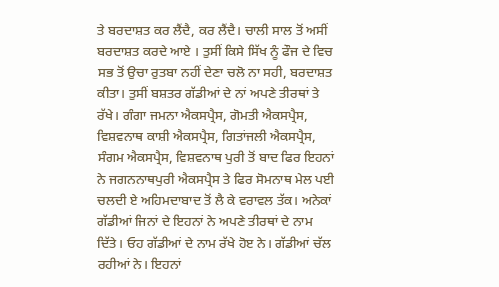ਤੇ ਬਰਦਾਸ਼ਤ ਕਰ ਲੈਂਦੈ, ਕਰ ਲੈਂਦੈ। ਚਾਲੀ ਸਾਲ ਤੋਂ ਅਸੀਂ ਬਰਦਾਸ਼ਤ ਕਰਦੇ ਆਏ । ਤੁਸੀਂ ਕਿਸੇ ਸਿੱਖ ਨੂੰ ਫੌਜ ਦੇ ਵਿਚ ਸਭ ਤੋਂ ਉਚਾ ਰੁਤਬਾ ਨਹੀਂ ਦੇਣਾ ਚਲੋ ਨਾ ਸਹੀ, ਬਰਦਾਸ਼ਤ ਕੀਤਾ। ਤੁਸੀਂ ਬਸ਼ਤਰ ਗੱਡੀਆਂ ਦੇ ਨਾਂ ਅਪਣੇ ਤੀਰਥਾਂ ਤੇ ਰੱਖੇ। ਗੰਗਾ ਜਮਨਾ ਐਕਸਪ੍ਰੈਸ, ਗੋਮਤੀ ਐਕਸਪ੍ਰੈਸ, ਵਿਸ਼ਵਨਾਥ ਕਾਸ਼ੀ ਐਕਸਪ੍ਰੈਸ, ਗਿਤਾਂਜਲੀ ਐਕਸਪ੍ਰੈਸ, ਸੰਗਮ ਐਕਸਪ੍ਰੈਸ, ਵਿਸ਼ਵਨਾਥ ਪੁਰੀ ਤੋਂ ਬਾਦ ਫਿਰ ਇਹਨਾਂ ਨੇ ਜਗਨਨਾਥਪੁਰੀ ਐਕਸਪ੍ਰੈਸ ਤੇ ਫਿਰ ਸੋਮਨਾਥ ਮੇਲ ਪਈ ਚਲਦੀ ਏ ਅਹਿਮਦਾਬਾਦ ਤੋਂ ਲੈ ਕੇ ਵਰਾਵਲ ਤੱਕ। ਅਨੇਕਾਂ ਗੱਡੀਆਂ ਜਿਨਾਂ ਦੇ ਇਹਨਾਂ ਨੇ ਅਪਣੇ ਤੀਰਥਾਂ ਦੇ ਨਾਮ ਦਿੱਤੇ। ਓਹ ਗੱਡੀਆਂ ਦੇ ਨਾਮ ਰੱਖੇ ਹੋੲ ਨੇ। ਗੱਡੀਆਂ ਚੱਲ ਰਹੀਆਂ ਨੇ। ਇਹਨਾਂ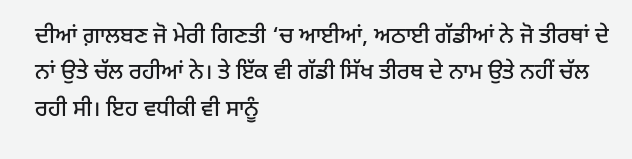ਦੀਆਂ ਗ਼ਾਲਬਣ ਜੋ ਮੇਰੀ ਗਿਣਤੀ ‘ਚ ਆਈਆਂ, ਅਠਾਈ ਗੱਡੀਆਂ ਨੇ ਜੋ ਤੀਰਥਾਂ ਦੇ ਨਾਂ ਉਤੇ ਚੱਲ ਰਹੀਆਂ ਨੇ। ਤੇ ਇੱਕ ਵੀ ਗੱਡੀ ਸਿੱਖ ਤੀਰਥ ਦੇ ਨਾਮ ਉਤੇ ਨਹੀਂ ਚੱਲ ਰਹੀ ਸੀ। ਇਹ ਵਧੀਕੀ ਵੀ ਸਾਨੂੰ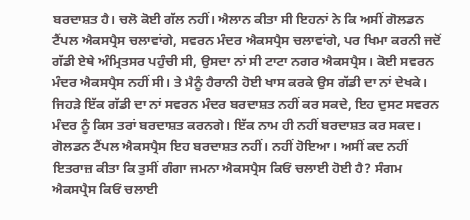ਬਰਦਾਸ਼ਤ ਹੈ। ਚਲੋ ਕੋਈ ਗੱਲ ਨਹੀਂ। ਐਲਾਨ ਕੀਤਾ ਸੀ ਇਹਨਾਂ ਨੇ ਕਿ ਅਸੀਂ ਗੋਲਡਨ ਟੈਂਪਲ ਐਕਸਪ੍ਰੈਸ ਚਲਾਵਾਂਗੇ, ਸਵਰਨ ਮੰਦਰ ਐਕਸਪ੍ਰੈਸ ਚਲਾਵਾਂਗੇ, ਪਰ ਖਿਮਾ ਕਰਨੀ ਜਦੋਂ ਗੱਡੀ ਏਥੇ ਅੰਮ੍ਰਿਤਸਰ ਪਹੁੰਚੀ ਸੀ, ਉਸਦਾ ਨਾਂ ਸੀ ਟਾਟਾ ਨਗਰ ਐਕਸਪ੍ਰੈਸ। ਕੋਈ ਸਵਰਨ ਮੰਦਰ ਐਕਸਪ੍ਰੈਸ ਨਹੀਂ ਸੀ। ਤੇ ਮੈਨੂੰ ਹੈਰਾਨੀ ਹੋਈ ਖਾਸ ਕਰਕੇ ਉਸ ਗੱਡੀ ਦਾ ਨਾਂ ਦੇਖਕੇ। ਜਿਹੜੇ ਇੱਕ ਗੱਡੀ ਦਾ ਨਾਂ ਸਵਰਨ ਮੰਦਰ ਬਰਦਾਸ਼ਤ ਨਹੀਂ ਕਰ ਸਕਦੇ, ਇਹ ਦੁਸਟ ਸਵਰਨ ਮੰਦਰ ਨੂੰ ਕਿਸ ਤਰਾਂ ਬਰਦਾਸ਼ਤ ਕਰਨਗੇ। ਇੱਕ ਨਾਮ ਹੀ ਨਹੀਂ ਬਰਦਾਸ਼ਤ ਕਰ ਸਕਦ। ਗੋਲਡਨ ਟੈਂਪਲ ਐਕਸਪ੍ਰੈਸ ਇਹ ਬਰਦਾਸ਼ਤ ਨਹੀਂ। ਨਹੀਂ ਹੋਇਆ। ਅਸੀਂ ਕਦ ਨਹੀਂ ਇਤਰਾਜ਼ ਕੀਤਾ ਕਿ ਤੁਸੀਂ ਗੰਗਾ ਜਮਨਾ ਐਕਸਪ੍ਰੈਸ ਕਿਓਂ ਚਲਾਈ ਹੋਈ ਹੈ? ਸੰਗਮ ਐਕਸਪ੍ਰੈਸ ਕਿਓਂ ਚਲਾਈ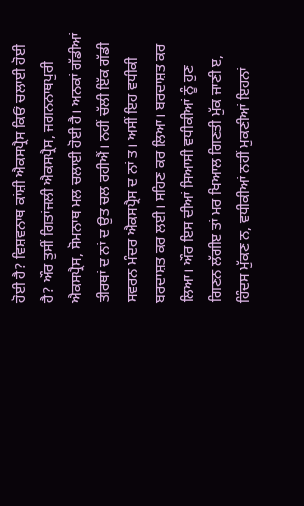ਹੋਈ ਹੈ? ਵਿਸ਼ਵਨਾਥ ਕਾਂਸ਼ੀ ਐਕਸਪ੍ਰੈਸ ਕਿਓਂ ਚਲਾਈ ਹੋਈ ਹੈ? ਔਰ ਤੁਸੀਂ ਗਿਤਾਂਜਲੀ ਐਕਸਪ੍ਰੈਸ, ਜਗਨਨਾਥਪੁਰੀ ਐਕਸਪ੍ਰੈਸ, ਸੋਮਨਾਥ ਮਲ ਚਲਾਈ ਹੋਈ ਹੈ। ਅਨਕਾਂ ਗੱਡੀਆਂ ਤੀਰਥਾਂ ਦ ਨਾਂ ਦ ਉਤ ਚਲ ਰਹੀਐਂ। ਨਹੀਂ ਚੱਲੀ ਇੱਕ ਗੱਡੀ ਸਵਰਨ ਮੰਦਰ ਐਕਸਪ੍ਰੈਸ ਦ ਨਾਂ ਤ। ਅਸੀਂ ਇਹ ਵਧੀਕੀ ਬਰਦਾਸ਼ਤ ਕਰ ਲਈ। ਸਹਿਣ ਕਰ ਲਿਆ। ਬਰਦਾਸ਼ਤ ਕਰ ਲਿਆ। ਔਰ ਇਸ ਦੀਆਂ ਸਿਆਸੀ ਵਧੀਕੀਆਂ ਨੂੰ ਹੁਣ ਗਿਣਨ ਲੱਗੀੲ ਤਾਂ ਮਰ ਖਿਆਲ ਗਿਣਤੀ ਮੁੱਕ ਜਾਣੀ ੲ, ਹਿੰਦਸ ਮੁੱਕਣ ਨ, ਵਧੀਕੀਆਂ ਨਹੀਂ ਮੁਕਣੀਆਂ ਇਹਨਾਂ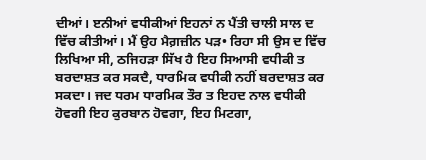ਦੀਆਂ। ੲਨੀਆਂ ਵਧੀਕੀਆਂ ਇਹਨਾਂ ਨ ਪੈਂਤੀ ਚਾਲੀ ਸਾਲ ਦ ਵਿੱਚ ਕੀਤੀਆਂ। ਮੈਂ ਉਹ ਮੈਗ਼ਜ਼ੀਨ ਪੜ• ਰਿਹਾ ਸੀ ਉਸ ਦ ਵਿੱਚ ਲਿਖਿਆ ਸੀ, ਠਜਿਹੜਾ ਸਿੱਖ ਹੈ ਇਹ ਸਿਆਸੀ ਵਧੀਕੀ ਤ ਬਰਦਾਸ਼ਤ ਕਰ ਸਕਦੈ, ਧਾਰਮਿਕ ਵਧੀਕੀ ਨਹੀਂ ਬਰਦਾਸ਼ਤ ਕਰ ਸਕਦਾ। ਜਦ ਧਰਮ ਧਾਰਮਿਕ ਤੌਰ ਤ ਇਹਦ ਨਾਲ ਵਧੀਕੀ ਹੋਵਗੀ ਇਹ ਕੁਰਬਾਨ ਹੋਵਗਾ, ਇਹ ਮਿਟਗਾ,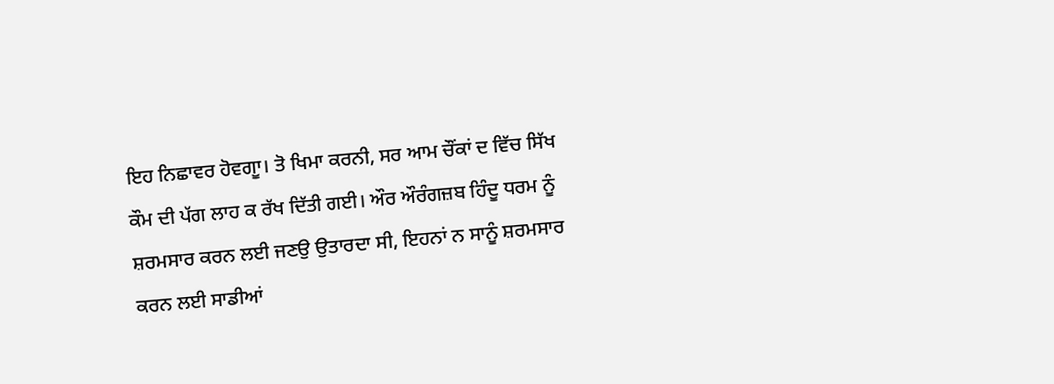ਇਹ ਨਿਛਾਵਰ ਹੋਵਗਾੂ। ਤੋ ਖਿਮਾ ਕਰਨੀ, ਸਰ ਆਮ ਚੌਂਕਾਂ ਦ ਵਿੱਚ ਸਿੱਖ ਕੌਮ ਦੀ ਪੱਗ ਲਾਹ ਕ ਰੱਖ ਦਿੱਤੀ ਗਈ। ਔਰ ਔਰੰਗਜ਼ਬ ਹਿੰਦੂ ਧਰਮ ਨੂੰ ਸ਼ਰਮਸਾਰ ਕਰਨ ਲਈ ਜਣਉ ਉਤਾਰਦਾ ਸੀ, ਇਹਨਾਂ ਨ ਸਾਨੂੰ ਸ਼ਰਮਸਾਰ ਕਰਨ ਲਈ ਸਾਡੀਆਂ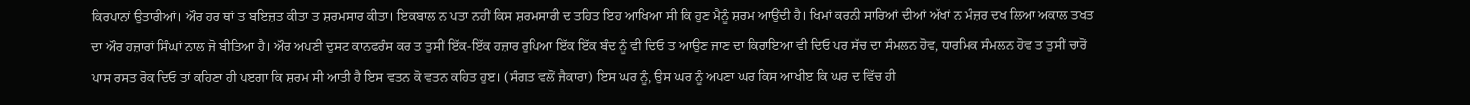ਕਿਰਪਾਨਾਂ ਉਤਾਰੀਆਂ। ਔਰ ਹਰ ਥਾਂ ਤ ਬਇਜ਼ਤ ਕੀਤਾ ਤ ਸ਼ਰਮਸਾਰ ਕੀਤਾ। ਇਕਬਾਲ ਨ ਪਤਾ ਨਹੀਂ ਕਿਸ ਸ਼ਰਮਸਾਰੀ ਦ ਤਹਿਤ ਇਹ ਆਖਿਆ ਸੀ ਕਿ ਹੁਣ ਮੈਨੂੰ ਸ਼ਰਮ ਆਉਂਦੀ ਹੈ। ਖਿਮਾਂ ਕਰਨੀ ਸਾਰਿਆਂ ਦੀਆਂ ਅੱਖਾਂ ਨ ਮੰਜ਼ਰ ਦਖ ਲਿਆ ਅਕਾਲ ਤਖਤ ਦਾ ਔਰ ਹਜ਼ਾਰਾਂ ਸਿੰਘਾਂ ਨਾਲ ਜੋ ਬੀਤਿਆ ਹੈ। ਔਰ ਅਪਣੀ ਦੁਸਟ ਕਾਨਫਰੰਸ ਕਰ ਤ ਤੁਸੀਂ ਇੱਕ-ਇੱਕ ਹਜ਼ਾਰ ਰੁਪਿਆ ਇੱਕ ਇੱਕ ਬੰਦ ਨੂੰ ਵੀ ਦਿਓ ਤ ਆਉਣ ਜਾਣ ਦਾ ਕਿਰਾਇਆ ਵੀ ਦਿਓ ਪਰ ਸੱਚ ਦਾ ਸੰਮਲਨ ਹੋਵ, ਧਾਰਮਿਕ ਸੰਮਲਨ ਹੋਵ ਤ ਤੁਸੀਂ ਚਾਰੋਂ ਪਾਸ ਰਸਤ ਰੋਕ ਦਿਓ ਤਾਂ ਕਹਿਣਾ ਹੀ ਪੲਗਾ ਕਿ ਸ਼ਰਮ ਸੀ ਆਤੀ ਹੈ ਇਸ ਵਤਨ ਕੋ ਵਤਨ ਕਹਿਤ ਹੁੲ। (ਸੰਗਤ ਵਲੋਂ ਜੈਕਾਰਾ) ਇਸ ਘਰ ਨੂੰ, ਉਸ ਘਰ ਨੂੰ ਅਪਣਾ ਘਰ ਕਿਸ ਆਖੀੲ ਕਿ ਘਰ ਦ ਵਿੱਚ ਹੀ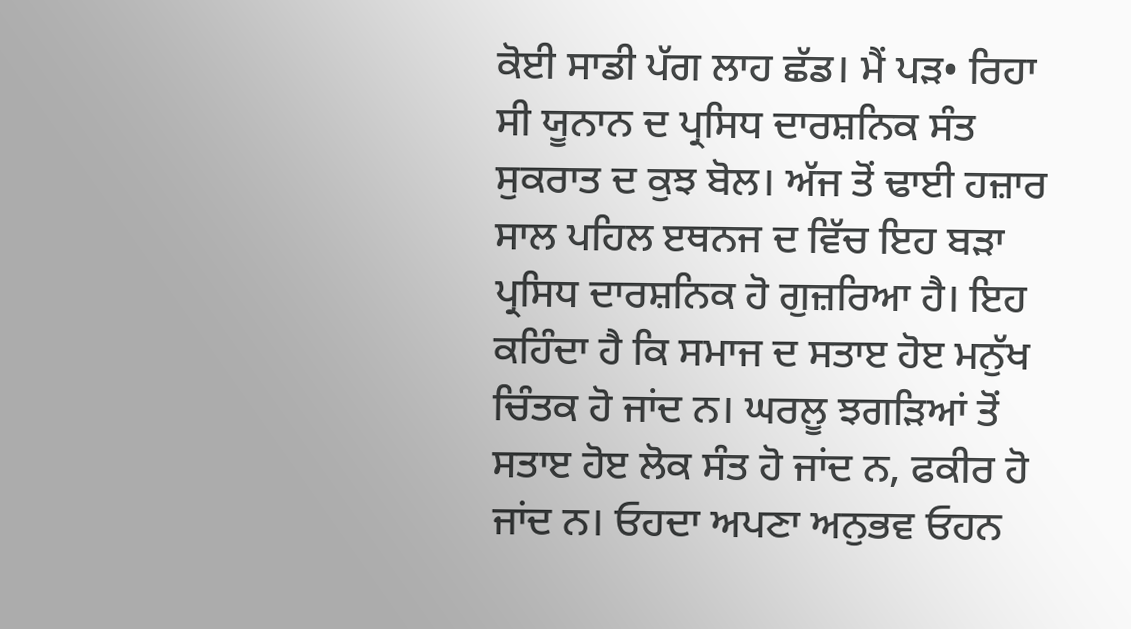ਕੋਈ ਸਾਡੀ ਪੱਗ ਲਾਹ ਛੱਡ। ਮੈਂ ਪੜ• ਰਿਹਾ ਸੀ ਯੂਨਾਨ ਦ ਪ੍ਰਸਿਧ ਦਾਰਸ਼ਨਿਕ ਸੰਤ ਸੁਕਰਾਤ ਦ ਕੁਝ ਬੋਲ। ਅੱਜ ਤੋਂ ਢਾਈ ਹਜ਼ਾਰ ਸਾਲ ਪਹਿਲ ੲਥਨਜ ਦ ਵਿੱਚ ਇਹ ਬੜਾ ਪ੍ਰਸਿਧ ਦਾਰਸ਼ਨਿਕ ਹੋ ਗੁਜ਼ਰਿਆ ਹੈ। ਇਹ ਕਹਿੰਦਾ ਹੈ ਕਿ ਸਮਾਜ ਦ ਸਤਾੲ ਹੋੲ ਮਨੁੱਖ ਚਿੰਤਕ ਹੋ ਜਾਂਦ ਨ। ਘਰਲੂ ਝਗੜਿਆਂ ਤੋਂ ਸਤਾੲ ਹੋੲ ਲੋਕ ਸੰਤ ਹੋ ਜਾਂਦ ਨ, ਫਕੀਰ ਹੋ ਜਾਂਦ ਨ। ਓਹਦਾ ਅਪਣਾ ਅਨੁਭਵ ਓਹਨ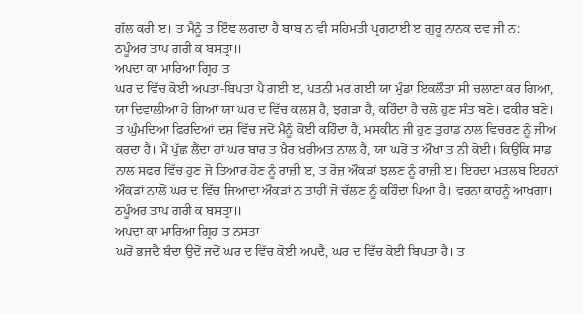ਗੱਲ ਕਰੀ ੲ। ਤ ਮੈਨੂੰ ਤ ਇੰਞ ਲਗਦਾ ਹੈ ਬਾਬ ਨ ਵੀ ਸਹਿਮਤੀ ਪ੍ਰਗਟਾਈ ੲ ਗੁਰੂ ਨਾਨਕ ਦਵ ਜੀ ਨ:
ਠਪੂੰਅਰ ਤਾਪ ਗਰੀ ਕ ਬਸਤ੍ਰਾ॥
ਅਪਦਾ ਕਾ ਮਾਰਿਆ ਗ੍ਰਿਹ ਤ
ਘਰ ਦ ਵਿੱਚ ਕੋਈ ਅਪਤਾ-ਬਿਪਤਾ ਪੈ ਗਈ ੲ, ਪਤਨੀ ਮਰ ਗਈ ਯਾ ਮੁੰਡਾ ਇਕਲੌਤਾ ਸੀ ਚਲਾਣਾ ਕਰ ਗਿਆ, ਯਾ ਦਿਵਾਲੀਆ ਹੋ ਗਿਆ ਯਾ ਘਰ ਦ ਵਿੱਚ ਕਲਸ਼ ਹੈ, ਝਗੜਾ ਹੈ, ਕਹਿੰਦਾ ਹੈ ਚਲੋ ਹੁਣ ਸੰਤ ਬਣੋ। ਫਕੀਰ ਬਣੋ। ਤ ਘੁੰਮਦਿਆ ਫਿਰਦਿਆਂ ਦਸ਼ ਵਿੱਚ ਜਦੋਂ ਮੈਨੂੰ ਕੋਈ ਕਹਿੰਦਾ ਹੈ, ਮਸਕੀਨ ਜੀ ਹੁਣ ਤੁਹਾਡ ਨਾਲ ਵਿਚਰਣ ਨੂੰ ਜੀਅ ਕਰਦਾ ਹੈ। ਮੈਂ ਪੁੱਛ ਲੈਂਦਾ ਹਾਂ ਘਰ ਬਾਰ ਤ ਖ਼ੈਰ ਖ਼ਰੀਅਤ ਨਾਲ ਹੈ, ਯਾ ਘਰੋਂ ਤ ਔਖਾ ਤ ਨੀ ਕੋਈ। ਕਿਉਂਕਿ ਸਾਡ ਨਾਲ ਸਫਰ ਵਿੱਚ ਹੁਣ ਜੋ ਤਿਆਰ ਹੋਣ ਨੂੰ ਰਾਜ਼ੀ ੲ, ਤ ਰੋਜ਼ ਔਕੜਾਂ ਝਲਣ ਨੂੰ ਰਾਜ਼ੀ ੲ। ਇਹਦਾ ਮਤਲਬ ਇਹਨਾਂ ਔਕੜਾਂ ਨਾਲੋਂ ਘਰ ਦ ਵਿੱਚ ਜਿਆਦਾ ਔਕੜਾਂ ਨ ਤਾਹੀਂ ਜੋ ਚੱਲਣ ਨੂੰ ਕਹਿੰਦਾ ਪਿਆ ਹੈ। ਵਰਨਾ ਕਾਹਨੂੰ ਆਖਗਾ।
ਠਪੂੰਅਰ ਤਾਪ ਗਰੀ ਕ ਬਸਤ੍ਰਾ॥
ਅਪਦਾ ਕਾ ਮਾਰਿਆ ਗ੍ਰਿਹ ਤ ਨਸਤਾ
ਘਰੋਂ ਭਜਦੈ ਬੰਦਾ ਉਦੋਂ ਜਦੋਂ ਘਰ ਦ ਵਿੱਚ ਕੋਈ ਅਪਦੈ, ਘਰ ਦ ਵਿੱਚ ਕੋਈ ਬਿਪਤਾ ਹੈ। ਤ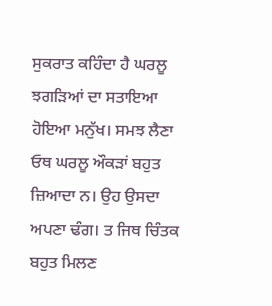ਸੁਕਰਾਤ ਕਹਿੰਦਾ ਹੈ ਘਰਲੂ ਝਗੜਿਆਂ ਦਾ ਸਤਾਇਆ ਹੋਇਆ ਮਨੁੱਖ। ਸਮਝ ਲੈਣਾ ਓਥ ਘਰਲੂ ਔਕੜਾਂ ਬਹੁਤ ਜ਼ਿਆਦਾ ਨ। ਉਹ ਉਸਦਾ ਅਪਣਾ ਢੰਗ। ਤ ਜਿਥ ਚਿੰਤਕ ਬਹੁਤ ਮਿਲਣ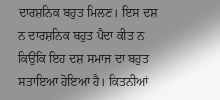ਦਾਰਸ਼ਨਿਕ ਬਹੁਤ ਮਿਲਣ। ਇਸ ਦਸ਼ ਨ ਦਾਰਸ਼ਨਿਕ ਬਹੁਤ ਪੈਦਾ ਕੀਤ ਨ ਕਿਉਂਕਿ ਇਹ ਦਸ਼ ਸਮਾਜ ਦਾ ਬਹੁਤ ਸਤਾਇਆ ਹੋਇਆ ਹੈ। ਕਿਤਨੀਆਂ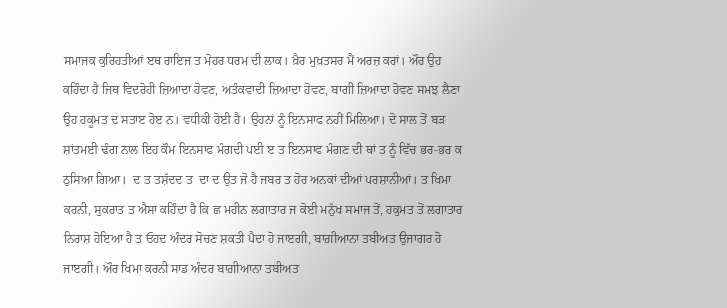ਸਮਾਜਕ ਕੁਰਿਹਤੀਆਂ ੲਥ ਰਾਇਜ ਤ ਮੋਹਰ ਧਰਮ ਦੀ ਲਾਕ। ਖ਼ੈਰ ਮੁਖ਼ਤਸਰ ਮੈਂ ਅਰਜ਼ ਕਰਾਂ। ਔਰ ਉਹ ਕਹਿੰਦਾ ਹੈ ਜਿਥ ਵਿਦਰੋਹੀ ਜ਼ਿਆਦਾ ਹੋਵਣ, ਅਤੰਕਵਾਦੀ ਜ਼ਿਆਦਾ ਹੋਵਣ, ਬਾਗੀ ਜ਼ਿਆਦਾ ਹੋਵਣ ਸਮਝ ਲੈਣਾ ਉਹ ਹਕੂਮਤ ਦ ਸਤਾੲ ਹੋੲ ਨ। ਵਧੀਕੀ ਹੋਈ ਹੈ। ਉਹਨਾਂ ਨੂੰ ਇਨਸਾਫ ਨਹੀਂ ਮਿਲਿਆ। ਦੋ ਸਾਲ ਤੋਂ ਬੜ ਸ਼ਾਂਤਮਈ ਢੰਗ ਨਾਲ ਇਹ ਕੌਮ ਇਨਸਾਫ ਮੰਗਦੀ ਪਈ ੲ ਤ ਇਨਸਾਫ ਮੰਗਣ ਦੀ ਥਾਂ ਤ ਨੂੰ ਵਿੱਚ ਭਰ-ਭਰ ਕ ਠੁਸਿਆ ਗਿਆ।  ਦ ਤ ਤਸ਼ੱਦਦ ਤ  ਦਾ ਦ ਉਤ ਜੋ ਹੈ ਜਬਰ ਤ ਹੋਰ ਅਨਕਾਂ ਦੀਆਂ ਪਰਸ਼ਾਨੀਆਂ। ਤ ਖਿਮਾ ਕਰਨੀ, ਸੁਕਰਾਤ ਤ ਐਸਾ ਕਹਿੰਦਾ ਹੈ ਕਿ ਛ ਮਹੀਨ ਲਗਾਤਾਰ ਜ ਕੋਈ ਮਨੁੱਖ ਸਮਾਜ ਤੋਂ, ਹਕੁਮਤ ਤੋਂ ਲਗਾਤਾਰ ਨਿਰਾਸ਼ ਹੋਇਆ ਹੈ ਤ ਓਹਦ ਅੰਦਰ ਸੋਚਣ ਸ਼ਕਤੀ ਪੈਦਾ ਹੋ ਜਾੲਗੀ, ਬਾਗ਼ੀਆਨਾ ਤਬੀਅਤ ਉਜਾਗਰ ਹੋ ਜਾੲਗੀ। ਔਰ ਖਿਮਾ ਕਰਨੀ ਸਾਡ ਅੰਦਰ ਬਾਗ਼ੀਆਨਾ ਤਬੀਅਤ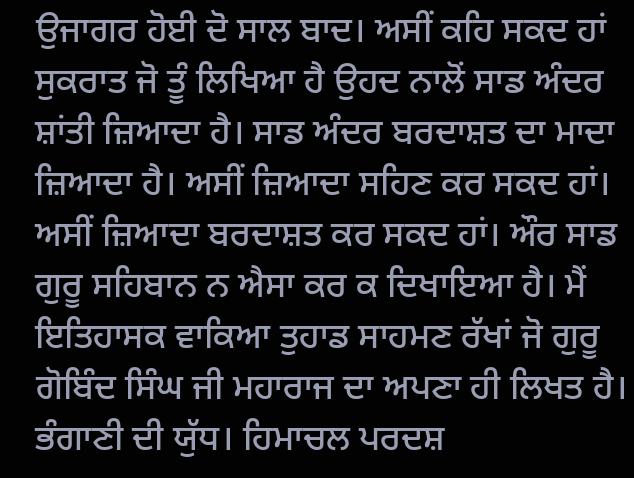ਉਜਾਗਰ ਹੋਈ ਦੋ ਸਾਲ ਬਾਦ। ਅਸੀਂ ਕਹਿ ਸਕਦ ਹਾਂ ਸੁਕਰਾਤ ਜੋ ਤੂੰ ਲਿਖਿਆ ਹੈ ਉਹਦ ਨਾਲੋਂ ਸਾਡ ਅੰਦਰ ਸ਼ਾਂਤੀ ਜ਼ਿਆਦਾ ਹੈ। ਸਾਡ ਅੰਦਰ ਬਰਦਾਸ਼ਤ ਦਾ ਮਾਦਾ ਜ਼ਿਆਦਾ ਹੈ। ਅਸੀਂ ਜ਼ਿਆਦਾ ਸਹਿਣ ਕਰ ਸਕਦ ਹਾਂ। ਅਸੀਂ ਜ਼ਿਆਦਾ ਬਰਦਾਸ਼ਤ ਕਰ ਸਕਦ ਹਾਂ। ਔਰ ਸਾਡ ਗੁਰੂ ਸਹਿਬਾਨ ਨ ਐਸਾ ਕਰ ਕ ਦਿਖਾਇਆ ਹੈ। ਮੈਂ ਇਤਿਹਾਸਕ ਵਾਕਿਆ ਤੁਹਾਡ ਸਾਹਮਣ ਰੱਖਾਂ ਜੋ ਗੁਰੂ ਗੋਬਿੰਦ ਸਿੰਘ ਜੀ ਮਹਾਰਾਜ ਦਾ ਅਪਣਾ ਹੀ ਲਿਖਤ ਹੈ। ਭੰਗਾਣੀ ਦੀ ਯੁੱਧ। ਹਿਮਾਚਲ ਪਰਦਸ਼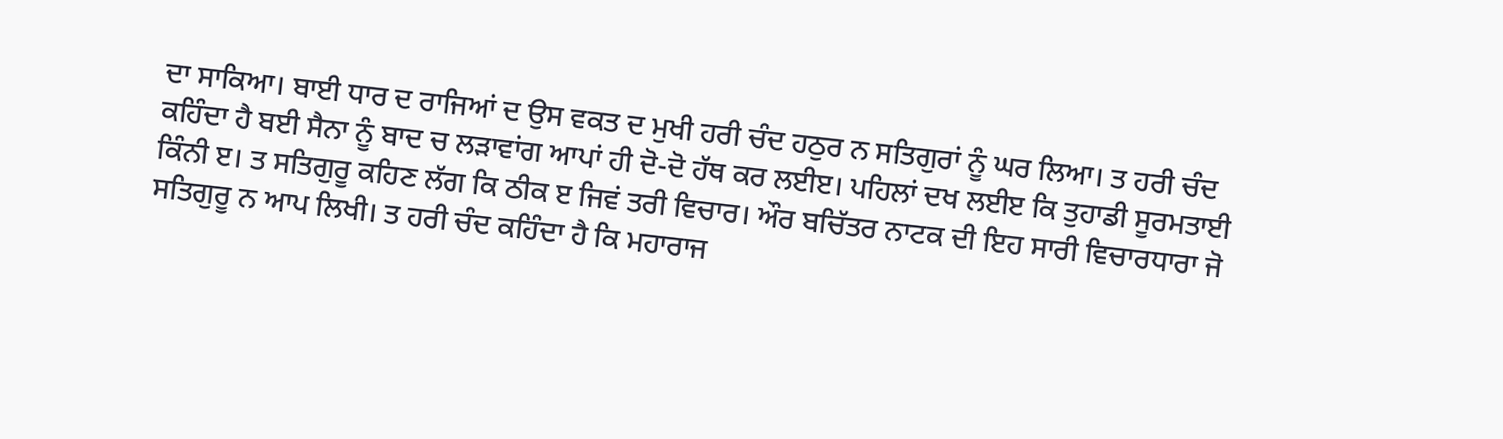ਦਾ ਸਾਕਿਆ। ਬਾਈ ਧਾਰ ਦ ਰਾਜਿਆਂ ਦ ਉਸ ਵਕਤ ਦ ਮੁਖੀ ਹਰੀ ਚੰਦ ਹਠੁਰ ਨ ਸਤਿਗੁਰਾਂ ਨੂੰ ਘਰ ਲਿਆ। ਤ ਹਰੀ ਚੰਦ ਕਹਿੰਦਾ ਹੈ ਬਈ ਸੈਨਾ ਨੂੰ ਬਾਦ ਚ ਲੜਾਵਾਂਗ ਆਪਾਂ ਹੀ ਦੋ-ਦੋ ਹੱਥ ਕਰ ਲਈੲ। ਪਹਿਲਾਂ ਦਖ ਲਈੲ ਕਿ ਤੁਹਾਡੀ ਸੂਰਮਤਾਈ ਕਿੰਨੀ ੲ। ਤ ਸਤਿਗੁਰੂ ਕਹਿਣ ਲੱਗ ਕਿ ਠੀਕ ੲ ਜਿਵਂ ਤਰੀ ਵਿਚਾਰ। ਔਰ ਬਚਿੱਤਰ ਨਾਟਕ ਦੀ ਇਹ ਸਾਰੀ ਵਿਚਾਰਧਾਰਾ ਜੋ ਸਤਿਗੁਰੂ ਨ ਆਪ ਲਿਖੀ। ਤ ਹਰੀ ਚੰਦ ਕਹਿੰਦਾ ਹੈ ਕਿ ਮਹਾਰਾਜ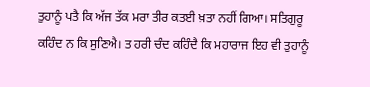ਤੁਹਾਨੂੰ ਪਤੈ ਕਿ ਅੱਜ ਤੱਕ ਮਰਾ ਤੀਰ ਕਤਈ ਖ਼ਤਾ ਨਹੀਂ ਗਿਆ। ਸਤਿਗੁਰੂ ਕਹਿੰਦ ਨ ਕਿ ਸੁਣਿਐ। ਤ ਹਰੀ ਚੰਦ ਕਹਿੰਦੈ ਕਿ ਮਹਾਰਾਜ ਇਹ ਵੀ ਤੁਹਾਨੂੰ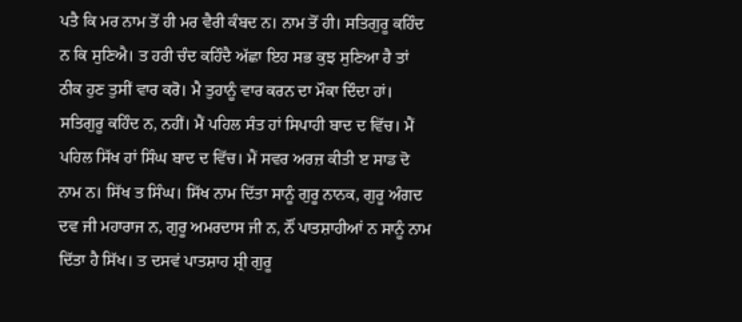ਪਤੈ ਕਿ ਮਰ ਨਾਮ ਤੋਂ ਹੀ ਮਰ ਵੈਰੀ ਕੰਬਦ ਨ। ਨਾਮ ਤੋਂ ਹੀ। ਸਤਿਗੁਰੂ ਕਹਿੰਦ ਨ ਕਿ ਸੁਣਿਐ। ਤ ਹਰੀ ਚੰਦ ਕਹਿੰਦੈ ਅੱਛਾ ਇਹ ਸਭ ਕੁਝ ਸੁਣਿਆ ਹੈ ਤਾਂ ਠੀਕ ਹੁਣ ਤੁਸੀਂ ਵਾਰ ਕਰੋ। ਮੈ ਤੁਹਾਨੂੰ ਵਾਰ ਕਰਨ ਦਾ ਮੌਕਾ ਦਿੰਦਾ ਹਾਂ। ਸਤਿਗੁਰੂ ਕਹਿੰਦ ਨ, ਨਹੀਂ। ਮੈਂ ਪਹਿਲ ਸੰਤ ਹਾਂ ਸਿਪਾਹੀ ਬਾਦ ਦ ਵਿੱਚ। ਮੈਂ ਪਹਿਲ ਸਿੱਖ ਹਾਂ ਸਿੰਘ ਬਾਦ ਦ ਵਿੱਚ। ਮੈਂ ਸਵਰ ਅਰਜ਼ ਕੀਤੀ ੲ ਸਾਡ ਦੋ ਨਾਮ ਨ। ਸਿੱਖ ਤ ਸਿੰਘ। ਸਿੱਖ ਨਾਮ ਦਿੱਤਾ ਸਾਨੂੰ ਗੁਰੂ ਨਾਨਕ, ਗੁਰੂ ਅੰਗਦ ਦਵ ਜੀ ਮਹਾਰਾਜ ਨ, ਗੁਰੂ ਅਮਰਦਾਸ ਜੀ ਨ, ਨੌਂ ਪਾਤਸ਼ਾਹੀਆਂ ਨ ਸਾਨੂੰ ਨਾਮ ਦਿੱਤਾ ਹੈ ਸਿੱਖ। ਤ ਦਸਵਂ ਪਾਤਸ਼ਾਹ ਸ਼੍ਰੀ ਗੁਰੂ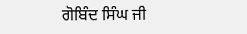ਗੋਬਿੰਦ ਸਿੰਘ ਜੀ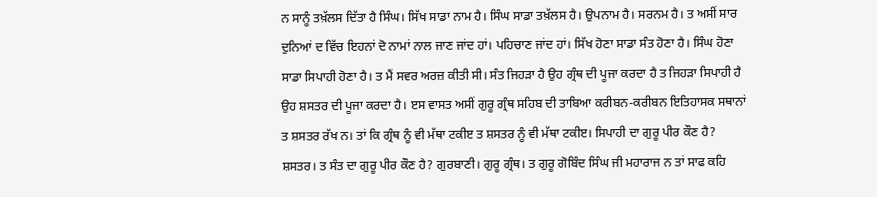ਨ ਸਾਨੂੰ ਤਖ਼ੱਲਸ ਦਿੱਤਾ ਹੈ ਸਿੰਘ। ਸਿੱਖ ਸਾਡਾ ਨਾਮ ਹੈ। ਸਿੰਘ ਸਾਡਾ ਤਖ਼ੱਲਸ ਹੈ। ਉਪਨਾਮ ਹੈ। ਸਰਨਮ ਹੈ। ਤ ਅਸੀਂ ਸਾਰ ਦੁਨਿਆਂ ਦ ਵਿੱਚ ਇਹਨਾਂ ਦੋ ਨਾਮਾਂ ਨਾਲ ਜਾਣ ਜਾਂਦ ਹਾਂ। ਪਹਿਚਾਣ ਜਾਂਦ ਹਾਂ। ਸਿੱਖ ਹੋਣਾ ਸਾਡਾ ਸੰਤ ਹੋਣਾ ਹੈ। ਸਿੰਘ ਹੋਣਾ ਸਾਡਾ ਸਿਪਾਹੀ ਹੋਣਾ ਹੈ। ਤ ਮੈਂ ਸਵਰ ਅਰਜ਼ ਕੀਤੀ ਸੀ। ਸੰਤ ਜਿਹੜਾ ਹੈ ਉਹ ਗ੍ਰੰਥ ਦੀ ਪੂਜਾ ਕਰਦਾ ਹੈ ਤ ਜਿਹੜਾ ਸਿਪਾਹੀ ਹੈ ਉਹ ਸ਼ਸਤਰ ਦੀ ਪੂਜਾ ਕਰਦਾ ਹੈ। ੲਸ ਵਾਸਤ ਅਸੀਂ ਗੁਰੂ ਗ੍ਰੰਥ ਸਹਿਬ ਦੀ ਤਾਬਿਆ ਕਰੀਬਨ-ਕਰੀਬਨ ਇਤਿਹਾਸਕ ਸਥਾਨਾਂ ਤ ਸ਼ਸਤਰ ਰੱਖ ਨ। ਤਾਂ ਕਿ ਗ੍ਰੰਥ ਨੂੰ ਵੀ ਮੱਥਾ ਟਕੀੲ ਤ ਸ਼ਸਤਰ ਨੂੰ ਵੀ ਮੱਥਾ ਟਕੀੲ। ਸਿਪਾਹੀ ਦਾ ਗੁਰੂ ਪੀਰ ਕੌਣ ਹੈ? ਸ਼ਸਤਰ। ਤ ਸੰਤ ਦਾ ਗੁਰੂ ਪੀਰ ਕੌਣ ਹੈ? ਗੁਰਬਾਣੀ। ਗੁਰੂ ਗ੍ਰੰਥ। ਤ ਗੁਰੂ ਗੋਬਿੰਦ ਸਿੰਘ ਜੀ ਮਹਾਰਾਜ ਨ ਤਾਂ ਸਾਫ ਕਹਿ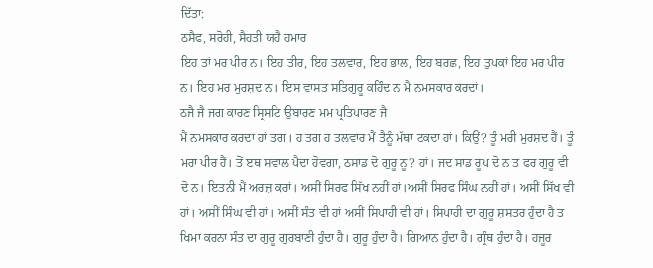ਦਿੱਤਾ:
ਠਸੈਫ, ਸਰੋਹੀ, ਸੈਹਤੀ ਯਹੈ ਹਮਾਰ
ਇਹ ਤਾਂ ਮਰ ਪੀਰ ਨ। ਇਹ ਤੀਰ, ਇਹ ਤਲਵਾਰ, ਇਹ ਭਾਲ, ਇਹ ਬਰਛ, ਇਹ ਤੁਪਕਾਂ ਇਹ ਮਰ ਪੀਰ ਨ। ਇਹ ਮਰ ਮੁਰਸ਼ਦ ਨ। ਇਸ ਵਾਸਤ ਸਤਿਗੁਰੂ ਕਹਿੰਦ ਨ ਮੈ ਨਮਸਕਾਰ ਕਰਦਾਂ।
ਠਜੈ ਜੈ ਜਗ ਕਾਰਣ ਸ੍ਰਿਸਟਿ ਉਬਾਰਣ ਮਮ ਪ੍ਰਤਿਪਾਰਣ ਜੈ
ਮੈਂ ਨਮਸਕਾਰ ਕਰਦਾ ਹਾਂ ਤਗ। ਹ ਤਗ ਹ ਤਲਵਾਰ ਮੈਂ ਤੈਨੂੰ ਮੱਥਾ ਟਕਦਾ ਹਾਂ। ਕਿਉਂ? ਤੂੰ ਮਰੀ ਮੁਰਸ਼ਦ ਹੈਂ। ਤੂੰ ਮਰਾ ਪੀਰ ਹੈਂ। ਤੋਂ ੲਥ ਸਵਾਲ ਪੈਦਾ ਹੋਵਗਾ, ਠਸਾਡ ਦੋ ਗੁਰੂ ਨੂ? ਹਾਂ। ਜਦ ਸਾਡ ਰੂਪ ਦੋ ਨ ਤ ਫਰ ਗੁਰੂ ਵੀ ਦੋ ਨ। ਇਤਨੀ ਮੈਂ ਅਰਜ਼ ਕਰਾਂ। ਅਸੀਂ ਸਿਰਫ ਸਿੱਖ ਨਹੀਂ ਹਾਂ।ਅਸੀਂ ਸਿਰਫ ਸਿੰਘ ਨਹੀਂ ਹਾਂ। ਅਸੀਂ ਸਿੱਖ ਵੀ ਹਾਂ। ਅਸੀਂ ਸਿੰਘ ਵੀ ਹਾਂ। ਅਸੀਂ ਸੰਤ ਵੀ ਹਾਂ ਅਸੀਂ ਸਿਪਾਹੀ ਵੀ ਹਾਂ। ਸਿਪਾਹੀ ਦਾ ਗੁਰੂ ਸ਼ਸਤਰ ਹੁੰਦਾ ਹੈ ਤ ਖਿਮਾ ਕਰਨਾ ਸੰਤ ਦਾ ਗੁਰੂ ਗੁਰਬਾਣੀ ਹੁੰਦਾ ਹੈ। ਗੁਰੂ ਹੁੰਦਾ ਹੈ। ਗਿਆਨ ਹੁੰਦਾ ਹੈ। ਗ੍ਰੰਥ ਹੁੰਦਾ ਹੈ। ਹਜੂਰ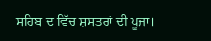ਸਹਿਬ ਦ ਵਿੱਚ ਸ਼ਸਤਰਾਂ ਦੀ ਪੂਜਾ।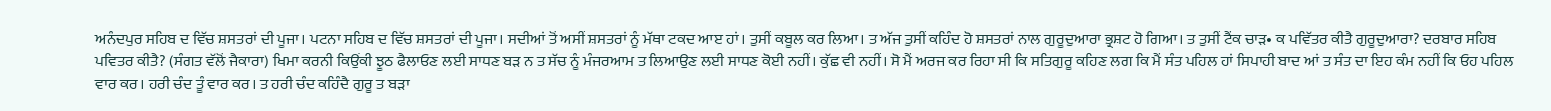ਅਨੰਦਪੁਰ ਸਹਿਬ ਦ ਵਿੱਚ ਸ਼ਸਤਰਾਂ ਦੀ ਪੂਜਾ। ਪਟਨਾ ਸਹਿਬ ਦ ਵਿੱਚ ਸ਼ਸਤਰਾਂ ਦੀ ਪੂਜਾ। ਸਦੀਆਂ ਤੋਂ ਅਸੀਂ ਸ਼ਸਤਰਾਂ ਨੂੰ ਮੱਥਾ ਟਕਦ ਆੲ ਹਾਂ। ਤੁਸੀਂ ਕਬੂਲ ਕਰ ਲਿਆ। ਤ ਅੱਜ ਤੁਸੀਂ ਕਹਿੰਦ ਹੋ ਸ਼ਸਤਰਾਂ ਨਾਲ ਗੁਰੂਦੁਆਰਾ ਭ੍ਰਸ਼ਟ ਹੋ ਗਿਆ। ਤ ਤੁਸੀਂ ਟੈਂਕ ਚਾੜ• ਕ ਪਵਿੱਤਰ ਕੀਤੈ ਗੁਰੂਦੁਆਰਾ? ਦਰਬਾਰ ਸਹਿਬ ਪਵਿਤਰ ਕੀਤੈ? (ਸੰਗਤ ਵੱਲੋਂ ਜੈਕਾਰਾ) ਖਿਮਾ ਕਰਨੀ ਕਿਉਂਕੀ ਝੂਠ ਫੈਲਾਓਣ ਲਈ ਸਾਧਣ ਬੜ ਨ ਤ ਸੱਚ ਨੂੰ ਮੰਜਰਆਮ ਤ ਲਿਆਉਣ ਲਈ ਸਾਧਣ ਕੋਈ ਨਹੀਂ। ਕੁੱਛ ਵੀ ਨਹੀਂ। ਸੋ ਮੈਂ ਅਰਜ ਕਰ ਰਿਹਾ ਸੀ ਕਿ ਸਤਿਗੁਰੂ ਕਹਿਣ ਲਗ ਕਿ ਮੈਂ ਸੰਤ ਪਹਿਲ ਹਾਂ ਸਿਪਾਹੀ ਬਾਦ ਆਂ ਤ ਸੰਤ ਦਾ ਇਹ ਕੰਮ ਨਹੀਂ ਕਿ ਓਹ ਪਹਿਲ ਵਾਰ ਕਰ। ਹਰੀ ਚੰਦ ਤੂੰ ਵਾਰ ਕਰ। ਤ ਹਰੀ ਚੰਦ ਕਹਿੰਦੈ ਗੁਰੂ ਤ ਬੜਾ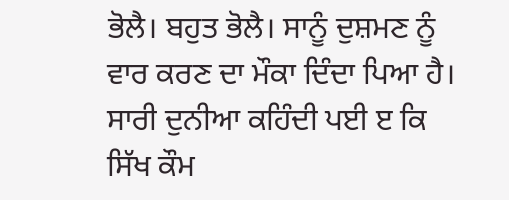ਭੋਲੈ। ਬਹੁਤ ਭੋਲੈ। ਸਾਨੂੰ ਦੁਸ਼ਮਣ ਨੂੰ ਵਾਰ ਕਰਣ ਦਾ ਮੌਕਾ ਦਿੰਦਾ ਪਿਆ ਹੈ। ਸਾਰੀ ਦੁਨੀਆ ਕਹਿੰਦੀ ਪਈ ੲ ਕਿ ਸਿੱਖ ਕੌਮ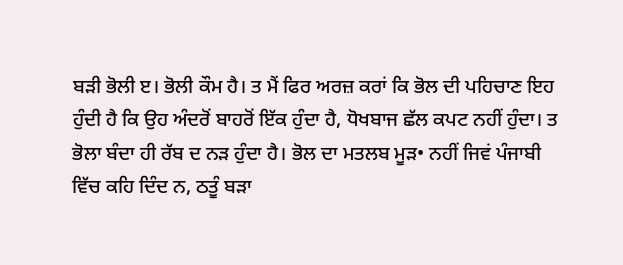ਬੜੀ ਭੋਲੀ ੲ। ਭੋਲੀ ਕੌਮ ਹੈ। ਤ ਮੈਂ ਫਿਰ ਅਰਜ਼ ਕਰਾਂ ਕਿ ਭੋਲ ਦੀ ਪਹਿਚਾਣ ਇਹ ਹੁੰਦੀ ਹੈ ਕਿ ਉਹ ਅੰਦਰੋਂ ਬਾਹਰੋਂ ਇੱਕ ਹੁੰਦਾ ਹੈ, ਧੋਖਬਾਜ ਛੱਲ ਕਪਟ ਨਹੀਂ ਹੁੰਦਾ। ਤ ਭੋਲਾ ਬੰਦਾ ਹੀ ਰੱਬ ਦ ਨੜ ਹੁੰਦਾ ਹੈ। ਭੋਲ ਦਾ ਮਤਲਬ ਮੂੜ• ਨਹੀਂ ਜਿਵਂ ਪੰਜਾਬੀ ਵਿੱਚ ਕਹਿ ਦਿੰਦ ਨ, ਠਤੂੰ ਬੜਾ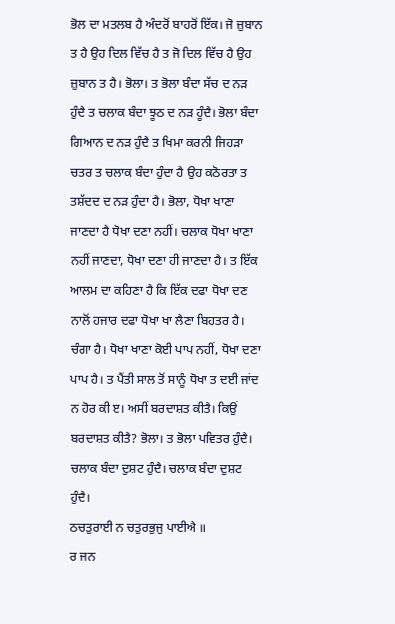ਭੋਲ ਦਾ ਮਤਲਬ ਹੈ ਅੰਦਰੋਂ ਬਾਹਰੋਂ ਇੱਕ। ਜੋ ਜ਼ੁਬਾਨ ਤ ਹੈ ਉਹ ਦਿਲ ਵਿੱਚ ਹੈ ਤ ਜੋ ਦਿਲ ਵਿੱਚ ਹੈ ਉਹ ਜ਼ੁਬਾਨ ਤ ਹੈ। ਭੋਲਾ। ਤ ਭੋਲਾ ਬੰਦਾ ਸੱਚ ਦ ਨੜ ਹੁੰਦੈ ਤ ਚਲਾਕ ਬੰਦਾ ਝੂਠ ਦ ਨੜ ਹੂੰਦੈ। ਭੋਲਾ ਬੰਦਾ ਗਿਆਨ ਦ ਨੜ ਹੁੰਦੈ ਤ ਖਿਮਾ ਕਰਨੀ ਜਿਹੜਾ ਚਤਰ ਤ ਚਲਾਕ ਬੰਦਾ ਹੁੰਦਾ ਹੈ ਉਹ ਕਠੋਰਤਾ ਤ ਤਸ਼ੱਦਦ ਦ ਨੜ ਹੁੰਦਾ ਹੈ। ਭੋਲਾ, ਧੋਖਾ ਖਾਣਾ ਜਾਣਦਾ ਹੈ ਧੋਖਾ ਦਣਾ ਨਹੀਂ। ਚਲਾਕ ਧੋਖਾ ਖਾਣਾ ਨਹੀਂ ਜਾਣਦਾ, ਧੋਖਾ ਦਣਾ ਹੀ ਜਾਣਦਾ ਹੈ। ਤ ਇੱਕ ਆਲਮ ਦਾ ਕਹਿਣਾ ਹੈ ਕਿ ਇੱਕ ਦਫਾ ਧੋਖਾ ਦਣ ਨਾਲੋਂ ਹਜਾਰ ਦਫਾ ਧੋਖਾ ਖਾ ਲੈਣਾ ਬਿਹਤਰ ਹੈ। ਚੰਗਾ ਹੈ। ਧੋਖਾ ਖਾਣਾ ਕੋਈ ਪਾਪ ਨਹੀਂ, ਧੋਖਾ ਦਣਾ ਪਾਪ ਹੈ। ਤ ਪੈਂਤੀ ਸਾਲ ਤੋਂ ਸਾਨੂੰ ਧੋਖਾ ਤ ਦਈ ਜਾਂਦ ਨ ਹੋਰ ਕੀ ੲ। ਅਸੀਂ ਬਰਦਾਸ਼ਤ ਕੀਤੈ। ਕਿਉਂ ਬਰਦਾਸ਼ਤ ਕੀਤੈ? ਭੋਲਾ। ਤ ਭੋਲਾ ਪਵਿਤਰ ਹੁੰਦੈ। ਚਲਾਕ ਬੰਦਾ ਦੁਸ਼ਟ ਹੁੰਦੈ। ਚਲਾਕ ਬੰਦਾ ਦੁਸ਼ਟ ਹੁੰਦੈ।
ਠਚਤੁਰਾਈ ਨ ਚਤੁਰਭੁਜੁ ਪਾਈਐ ॥
ਰ ਜਨ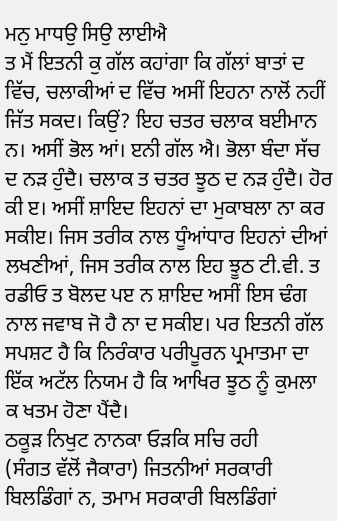ਮਨੁ ਮਾਧਉ ਸਿਉ ਲਾਈਐ
ਤ ਮੈਂ ਇਤਨੀ ਕੁ ਗੱਲ ਕਹਾਂਗਾ ਕਿ ਗੱਲਾਂ ਬਾਤਾਂ ਦ ਵਿੱਚ, ਚਲਾਕੀਆਂ ਦ ਵਿੱਚ ਅਸੀਂ ਇਹਨਾ ਨਾਲੋਂ ਨਹੀਂ ਜਿੱਤ ਸਕਦ। ਕਿਉਂ? ਇਹ ਚਤਰ ਚਲਾਕ ਬਈਮਾਨ ਨ। ਅਸੀਂ ਭੋਲ ਆਂ। ੲਨੀ ਗੱਲ ਐ। ਭੋਲਾ ਬੰਦਾ ਸੱਚ ਦ ਨੜ ਹੁੰਦੈ। ਚਲਾਕ ਤ ਚਤਰ ਝੂਠ ਦ ਨੜ ਹੁੰਦੈ। ਹੋਰ ਕੀ ੲ। ਅਸੀਂ ਸ਼ਾਇਦ ਇਹਨਾਂ ਦਾ ਮੁਕਾਬਲਾ ਨਾ ਕਰ ਸਕੀੲ। ਜਿਸ ਤਰੀਕ ਨਾਲ ਧੂੰਆਂਧਾਰ ਇਹਨਾਂ ਦੀਆਂ ਲਖਣੀਆਂ, ਜਿਸ ਤਰੀਕ ਨਾਲ ਇਹ ਝੂਠ ਟੀ.ਵੀ. ਤ ਰਡੀਓ ਤ ਬੋਲਦ ਪੲ ਨ ਸ਼ਾਇਦ ਅਸੀਂ ਇਸ ਢੰਗ ਨਾਲ ਜਵਾਬ ਜੋ ਹੈ ਨਾ ਦ ਸਕੀੲ। ਪਰ ਇਤਨੀ ਗੱਲ ਸਪਸ਼ਟ ਹੈ ਕਿ ਨਿਰੰਕਾਰ ਪਰੀਪੂਰਨ ਪ੍ਰਮਾਤਮਾ ਦਾ ਇੱਕ ਅਟੱਲ ਨਿਯਮ ਹੈ ਕਿ ਆਖਿਰ ਝੂਠ ਨੂੰ ਕੁਮਲਾ ਕ ਖਤਮ ਹੋਣਾ ਪੈਂਦੈ।
ਠਕੂੜ ਨਿਖੁਟ ਨਾਨਕਾ ਓੜਕਿ ਸਚਿ ਰਹੀ
(ਸੰਗਤ ਵੱਲੋਂ ਜੈਕਾਰਾ) ਜਿਤਨੀਆਂ ਸਰਕਾਰੀ ਬਿਲਡਿੰਗਾਂ ਨ, ਤਮਾਮ ਸਰਕਾਰੀ ਬਿਲਡਿੰਗਾਂ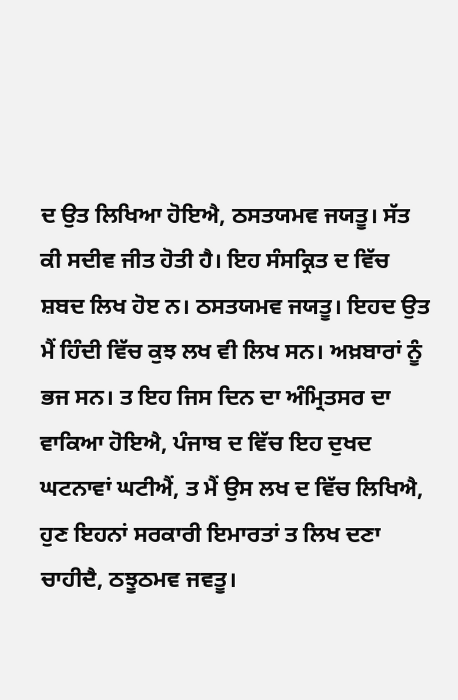ਦ ਉਤ ਲਿਖਿਆ ਹੋਇਐ, ਠਸਤਯਮਵ ਜਯਤੂ। ਸੱਤ ਕੀ ਸਦੀਵ ਜੀਤ ਹੋਤੀ ਹੈ। ਇਹ ਸੰਸਕ੍ਰਿਤ ਦ ਵਿੱਚ ਸ਼ਬਦ ਲਿਖ ਹੋੲ ਨ। ਠਸਤਯਮਵ ਜਯਤੂ। ਇਹਦ ਉਤ ਮੈਂ ਹਿੰਦੀ ਵਿੱਚ ਕੁਝ ਲਖ ਵੀ ਲਿਖ ਸਨ। ਅਖ਼ਬਾਰਾਂ ਨੂੰ ਭਜ ਸਨ। ਤ ਇਹ ਜਿਸ ਦਿਨ ਦਾ ਅੰਮ੍ਰਿਤਸਰ ਦਾ ਵਾਕਿਆ ਹੋਇਐ, ਪੰਜਾਬ ਦ ਵਿੱਚ ਇਹ ਦੁਖਦ ਘਟਨਾਵਾਂ ਘਟੀਐਂ, ਤ ਮੈਂ ਉਸ ਲਖ ਦ ਵਿੱਚ ਲਿਖਿਐ, ਹੁਣ ਇਹਨਾਂ ਸਰਕਾਰੀ ਇਮਾਰਤਾਂ ਤ ਲਿਖ ਦਣਾ ਚਾਹੀਦੈ, ਠਝੂਠਮਵ ਜਵਤੂ।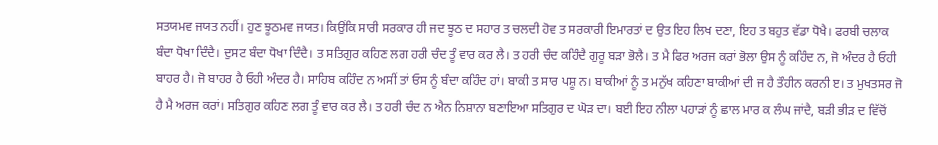ਸਤਯਮਵ ਜਯਤ ਨਹੀਂ। ਹੁਣ ਝੂਠਮਵ ਜਯਤ। ਕਿਉਂਕਿ ਸਾਰੀ ਸਰਕਾਰ ਹੀ ਜਦ ਝੂਠ ਦ ਸਹਾਰ ਤ ਚਲਦੀ ਹੋਵ ਤ ਸਰਕਾਰੀ ਇਮਾਰਤਾਂ ਦ ਉਤ ਇਹ ਲਿਖ ਦਣਾ, ਇਹ ਤ ਬਹੁਤ ਵੱਡਾ ਧੋਖੈ। ਫਰਬੀ ਚਲਾਕ ਬੰਦਾ ਧੋਖਾ ਦਿੰਦੈ। ਦੁਸਟ ਬੰਦਾ ਧੋਖਾ ਦਿੰਦੈ। ਤ ਸਤਿਗੁਰ ਕਹਿਣ ਲਗ ਹਰੀ ਚੰਦ ਤੂੰ ਵਾਰ ਕਰ ਲੈ। ਤ ਹਰੀ ਚੰਦ ਕਹਿੰਦੈ ਗੁਰੂ ਬੜਾ ਭੋਲੈ। ਤ ਮੈ ਫਿਰ ਅਰਜ ਕਰਾਂ ਭੋਲਾ ਉਸ ਨੂੰ ਕਹਿੰਦ ਨ, ਜੋ ਅੰਦਰ ਹੈ ਓਹੀ ਬਾਹਰ ਹੈ। ਜੋ ਬਾਹਰ ਹੈ ਓਹੀ ਅੰਦਰ ਹੈ। ਸਾਹਿਬ ਕਹਿੰਦ ਨ ਅਸੀਂ ਤਾਂ ਓਸ ਨੂੰ ਬੰਦਾ ਕਹਿੰਦ ਹਾਂ। ਬਾਕੀ ਤ ਸਾਰ ਪਸ਼ੂ ਨ। ਬਾਕੀਆਂ ਨੂੰ ਤ ਮਨੁੱਖ ਕਹਿਣਾ ਬਾਕੀਆਂ ਦੀ ਜ ਹੈ ਤੌਹੀਨ ਕਰਨੀ ੲ। ਤ ਮੁਖਤਸਰ ਜੋ ਹੈ ਮੈ ਅਰਜ ਕਰਾਂ। ਸਤਿਗੁਰ ਕਹਿਣ ਲਗ ਤੂੰ ਵਾਰ ਕਰ ਲੈ। ਤ ਹਰੀ ਚੰਦ ਨ ਐਨ ਨਿਸ਼ਾਨਾ ਬਣਾਇਆ ਸਤਿਗੁਰ ਦ ਘੋੜ ਦਾ। ਬਈ ਇਹ ਨੀਲਾ ਪਹਾੜਾਂ ਨੂੰ ਛਾਲ ਮਾਰ ਕ ਲੰਘ ਜਾਂਦੈ, ਬੜੀ ਭੀੜ ਦ ਵਿੱਚੋਂ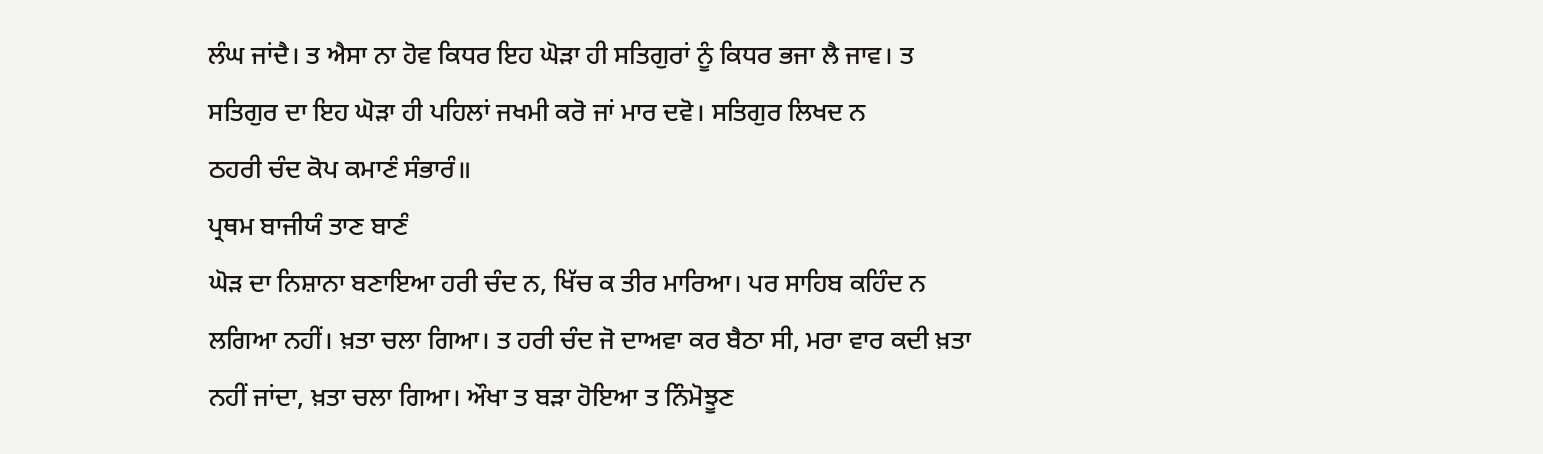ਲੰਘ ਜਾਂਦੈ। ਤ ਐਸਾ ਨਾ ਹੋਵ ਕਿਧਰ ਇਹ ਘੋੜਾ ਹੀ ਸਤਿਗੁਰਾਂ ਨੂੰ ਕਿਧਰ ਭਜਾ ਲੈ ਜਾਵ। ਤ ਸਤਿਗੁਰ ਦਾ ਇਹ ਘੋੜਾ ਹੀ ਪਹਿਲਾਂ ਜਖਮੀ ਕਰੋ ਜਾਂ ਮਾਰ ਦਵੋ। ਸਤਿਗੁਰ ਲਿਖਦ ਨ
ਠਹਰੀ ਚੰਦ ਕੋਪ ਕਮਾਣੰ ਸੰਭਾਰੰ॥
ਪ੍ਰਥਮ ਬਾਜੀਯੰ ਤਾਣ ਬਾਣੰ
ਘੋੜ ਦਾ ਨਿਸ਼ਾਨਾ ਬਣਾਇਆ ਹਰੀ ਚੰਦ ਨ, ਖਿੱਚ ਕ ਤੀਰ ਮਾਰਿਆ। ਪਰ ਸਾਹਿਬ ਕਹਿੰਦ ਨ ਲਗਿਆ ਨਹੀਂ। ਖ਼ਤਾ ਚਲਾ ਗਿਆ। ਤ ਹਰੀ ਚੰਦ ਜੋ ਦਾਅਵਾ ਕਰ ਬੈਠਾ ਸੀ, ਮਰਾ ਵਾਰ ਕਦੀ ਖ਼ਤਾ ਨਹੀਂ ਜਾਂਦਾ, ਖ਼ਤਾ ਚਲਾ ਗਿਆ। ਔਖਾ ਤ ਬੜਾ ਹੋਇਆ ਤ ਨਿੰਮੋਝੂਣ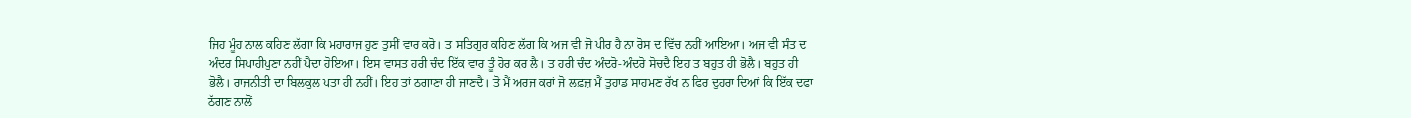ਜਿਹ ਮੂੰਹ ਨਾਲ ਕਹਿਣ ਲੱਗਾ ਕਿ ਮਹਾਰਾਜ ਹੁਣ ਤੁਸੀਂ ਵਾਰ ਕਰੋ। ਤ ਸਤਿਗੁਰ ਕਹਿਣ ਲੱਗ ਕਿ ਅਜ ਵੀ ਜੋ ਪੀਰ ਹੈ ਨਾ ਰੋਸ ਦ ਵਿੱਚ ਨਹੀਂ ਆਇਆ। ਅਜ ਵੀ ਸੰਤ ਦ ਅੰਦਰ ਸਿਪਾਹੀਪੁਣਾ ਨਹੀਂ ਪੈਦਾ ਹੋਇਆ। ਇਸ ਵਾਸਤ ਹਰੀ ਚੰਦ ਇੱਕ ਵਾਰ ਤੂੰ ਹੋਰ ਕਰ ਲੈ। ਤ ਹਰੀ ਚੰਦ ਅੰਦਰੋ-ਅੰਦਰੋ ਸੋਚਦੈ ਇਹ ਤ ਬਹੁਤ ਹੀ ਭੋਲੈ। ਬਹੁਤ ਹੀ ਭੋਲੈ। ਰਾਜਨੀਤੀ ਦਾ ਬਿਲਕੁਲ ਪਤਾ ਹੀ ਨਹੀਂ। ਇਹ ਤਾਂ ਠਗਾਣਾ ਹੀ ਜਾਣਦੈ। ਤੋ ਮੈਂ ਅਰਜ ਕਰਾਂ ਜੋ ਲਫ਼ਜ਼ ਮੈਂ ਤੁਹਾਡ ਸਾਹਮਣ ਰੱਖ ਨ ਫਿਰ ਦੁਹਰਾ ਦਿਆਂ ਕਿ ਇੱਕ ਦਫਾ ਠੱਗਣ ਨਾਲੋਂ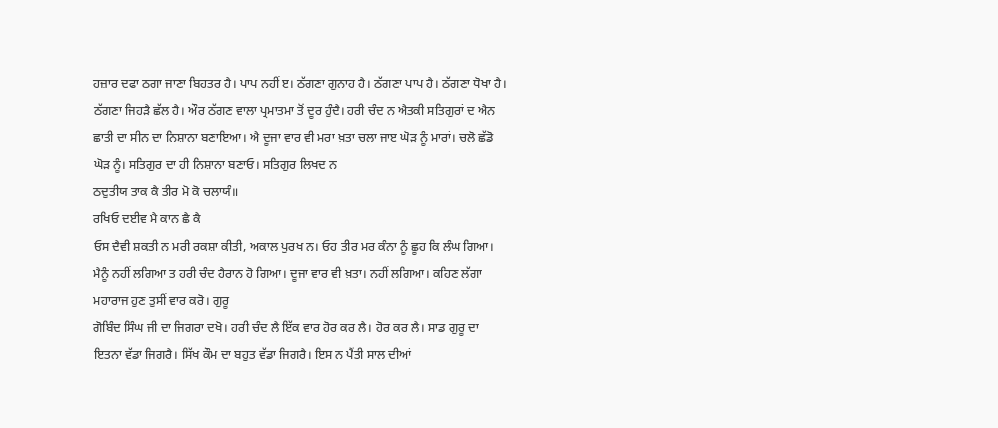ਹਜ਼ਾਰ ਦਫਾ ਠਗਾ ਜਾਣਾ ਬਿਹਤਰ ਹੈ। ਪਾਪ ਨਹੀਂ ੲ। ਠੱਗਣਾ ਗੁਨਾਹ ਹੈ। ਠੱਗਣਾ ਪਾਪ ਹੈ। ਠੱਗਣਾ ਧੋਖਾ ਹੈ। ਠੱਗਣਾ ਜਿਹੜੈ ਛੱਲ ਹੈ। ਔਰ ਠੱਗਣ ਵਾਲਾ ਪ੍ਰਮਾਤਮਾ ਤੋਂ ਦੂਰ ਹੁੰਦੈ। ਹਰੀ ਚੰਦ ਨ ਐਤਕੀ ਸਤਿਗੁਰਾਂ ਦ ਐਨ ਛਾਤੀ ਦਾ ਸੀਨ ਦਾ ਨਿਸ਼ਾਨਾ ਬਣਾਇਆ। ਐ ਦੂਜਾ ਵਾਰ ਵੀ ਮਰਾ ਖ਼ਤਾ ਚਲਾ ਜਾੲ ਘੋੜ ਨੂੰ ਮਾਰਾਂ। ਚਲੋ ਛੱਡੋ ਘੋੜ ਨੂੰ। ਸਤਿਗੁਰ ਦਾ ਹੀ ਨਿਸ਼ਾਨਾ ਬਣਾਓ। ਸਤਿਗੁਰ ਲਿਖਦ ਨ
ਠਦੁਤੀਯ ਤਾਕ ਕੈ ਤੀਰ ਮੋ ਕੋ ਚਲਾਯੰ॥
ਰਖਿਓ ਦਈਵ ਮੈ ਕਾਨ ਛੈ ਕੈ
ਓਸ ਦੈਵੀ ਸ਼ਕਤੀ ਨ ਮਰੀ ਰਕਸ਼ਾ ਕੀਤੀ, ਅਕਾਲ ਪੁਰਖ ਨ। ਓਹ ਤੀਰ ਮਰ ਕੰਨਾ ਨੂੰ ਛੂਹ ਕਿ ਲੰਘ ਗਿਆ। ਮੈਨੂੰ ਨਹੀਂ ਲਗਿਆ ਤ ਹਰੀ ਚੰਦ ਹੈਰਾਨ ਹੋ ਗਿਆ। ਦੂਜਾ ਵਾਰ ਵੀ ਖ਼ਤਾ। ਨਹੀਂ ਲਗਿਆ। ਕਹਿਣ ਲੱਗਾ ਮਹਾਰਾਜ ਹੁਣ ਤੁਸੀਂ ਵਾਰ ਕਰੋ। ਗੁਰੂ
ਗੋਬਿੰਦ ਸਿੰਘ ਜੀ ਦਾ ਜਿਗਰਾ ਦਖੋ। ਹਰੀ ਚੰਦ ਲੈ ਇੱਕ ਵਾਰ ਹੋਰ ਕਰ ਲੈ। ਹੋਰ ਕਰ ਲੈ। ਸਾਡ ਗੁਰੂ ਦਾ ਇਤਨਾ ਵੱਡਾ ਜਿਗਰੈ। ਸਿੱਖ ਕੌਮ ਦਾ ਬਹੁਤ ਵੱਡਾ ਜਿਗਰੈ। ਇਸ ਨ ਪੈਂਤੀ ਸਾਲ ਦੀਆਂ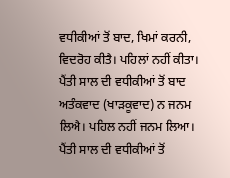ਵਧੀਕੀਆਂ ਤੋਂ ਬਾਦ, ਖਿਮਾਂ ਕਰਨੀ, ਵਿਦਰੋਹ ਕੀਤੈ। ਪਹਿਲਾਂ ਨਹੀਂ ਕੀਤਾ। ਪੈਂਤੀ ਸਾਲ ਦੀ ਵਧੀਕੀਆਂ ਤੋਂ ਬਾਦ ਅਤੰਕਵਾਦ (ਖਾੜਕੂਵਾਦ) ਨ ਜਨਮ ਲਿਐ। ਪਹਿਲ ਨਹੀਂ ਜਨਮ ਲਿਆ। ਪੈਂਤੀ ਸਾਲ ਦੀ ਵਧੀਕੀਆਂ ਤੋਂ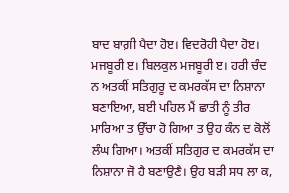ਬਾਦ ਬਾਗ਼ੀ ਪੈਦਾ ਹੋੲ। ਵਿਦਰੋਹੀ ਪੈਦਾ ਹੋੲ। ਮਜਬੂਰੀ ੲ। ਬਿਲਕੁਲ ਮਜਬੂਰੀ ੲ। ਹਰੀ ਚੰਦ ਨ ਅਤਕੀਂ ਸਤਿਗੁਰੂ ਦ ਕਮਰਕੱਸ ਦਾ ਨਿਸ਼ਾਨਾ ਬਣਾਇਆ, ਬਈ ਪਹਿਲ ਮੈਂ ਛਾਤੀ ਨੂੰ ਤੀਰ ਮਾਰਿਆ ਤ ਉੱਚਾ ਹੋ ਗਿਆ ਤ ਉਹ ਕੰਨ ਦ ਕੋਲੋਂ ਲੰਘ ਗਿਆ। ਅਤਕੀਂ ਸਤਿਗੁਰ ਦ ਕਮਰਕੱਸ ਦਾ ਨਿਸ਼ਾਨਾ ਜੋ ਹੈ ਬਣਾਉਣੈ। ਉਹ ਬੜੀ ਸਧ ਲਾ ਕ,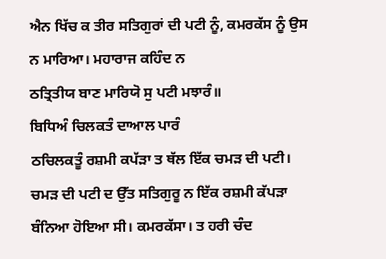ਐਨ ਖਿੱਚ ਕ ਤੀਰ ਸਤਿਗੁਰਾਂ ਦੀ ਪਟੀ ਨੂੰ, ਕਮਰਕੱਸ ਨੂੰ ਉਸ ਨ ਮਾਰਿਆ। ਮਹਾਰਾਜ ਕਹਿੰਦ ਨ
ਠਤ੍ਰਿਤੀਯ ਬਾਣ ਮਾਰਿਯੋ ਸੁ ਪਟੀ ਮਝਾਰੰ॥
ਬਿਧਿਅੰ ਚਿਲਕਤੰ ਦਾਆਲ ਪਾਰੰ
ਠਚਿਲਕਤੂੰ ਰਸ਼ਮੀ ਕਪੱੜਾ ਤ ਥੱਲ ਇੱਕ ਚਮੜ ਦੀ ਪਟੀ। ਚਮੜ ਦੀ ਪਟੀ ਦ ਉੱਤ ਸਤਿਗੁਰੂ ਨ ਇੱਕ ਰਸ਼ਮੀ ਕੱਪੜਾ ਬੰਨਿਆ ਹੋਇਆ ਸੀ। ਕਮਰਕੱਸਾ। ਤ ਹਰੀ ਚੰਦ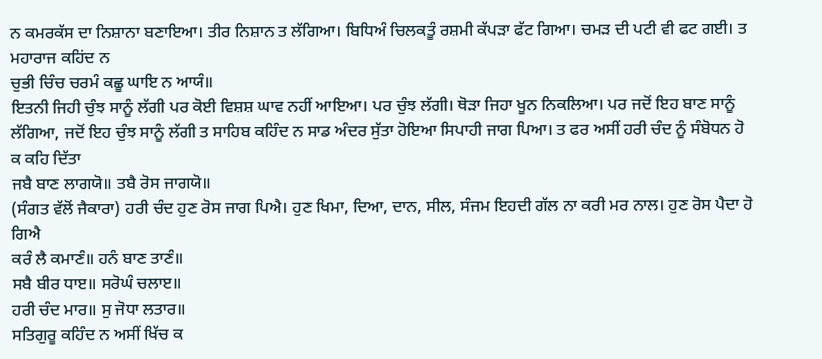ਨ ਕਮਰਕੱਸ ਦਾ ਨਿਸ਼ਾਨਾ ਬਣਾਇਆ। ਤੀਰ ਨਿਸ਼ਾਨ ਤ ਲੱਗਿਆ। ਬਿਧਿਅੰ ਚਿਲਕਤੂੰ ਰਸ਼ਮੀ ਕੱਪੜਾ ਫੱਟ ਗਿਆ। ਚਮੜ ਦੀ ਪਟੀ ਵੀ ਫਟ ਗਈ। ਤ ਮਹਾਰਾਜ ਕਹਿਂਦ ਨ
ਚੁਭੀ ਚਿੰਚ ਚਰਮੰ ਕਛੂ ਘਾਇ ਨ ਆਯੰ॥
ਇਤਨੀ ਜਿਹੀ ਚੁੰਝ ਸਾਨੂੰ ਲੱਗੀ ਪਰ ਕੋਈ ਵਿਸ਼ਸ਼ ਘਾਵ ਨਹੀਂ ਆਇਆ। ਪਰ ਚੁੰਝ ਲੱਗੀ। ਥੋੜਾ ਜਿਹਾ ਖੂਨ ਨਿਕਲਿਆ। ਪਰ ਜਦੋਂ ਇਹ ਬਾਣ ਸਾਨੂੰ ਲੱਗਿਆ, ਜਦੋਂ ਇਹ ਚੁੰਝ ਸਾਨੂੰ ਲੱਗੀ ਤ ਸਾਹਿਬ ਕਹਿੰਦ ਨ ਸਾਡ ਅੰਦਰ ਸੁੱਤਾ ਹੋਇਆ ਸਿਪਾਹੀ ਜਾਗ ਪਿਆ। ਤ ਫਰ ਅਸੀਂ ਹਰੀ ਚੰਦ ਨੂੰ ਸੰਬੋਧਨ ਹੋ ਕ ਕਹਿ ਦਿੱਤਾ
ਜਬੈ ਬਾਣ ਲਾਗਯੋ॥ ਤਬੈ ਰੋਸ ਜਾਗਯੋ॥
(ਸੰਗਤ ਵੱਲੋਂ ਜੈਕਾਰਾ) ਹਰੀ ਚੰਦ ਹੁਣ ਰੋਸ ਜਾਗ ਪਿਐ। ਹੁਣ ਖਿਮਾ, ਦਿਆ, ਦਾਨ, ਸੀਲ, ਸੰਜਮ ਇਹਦੀ ਗੱਲ ਨਾ ਕਰੀ ਮਰ ਨਾਲ। ਹੁਣ ਰੋਸ ਪੈਦਾ ਹੋ ਗਿਐ
ਕਰੰ ਲੈ ਕਮਾਣੰ॥ ਹਨੰ ਬਾਣ ਤਾਣੰ॥
ਸਬੈ ਬੀਰ ਧਾੲ॥ ਸਰੋਘੰ ਚਲਾੲ॥
ਹਰੀ ਚੰਦ ਮਾਰ॥ ਸੁ ਜੋਧਾ ਲਤਾਰ॥
ਸਤਿਗੁਰੂ ਕਹਿੰਦ ਨ ਅਸੀਂ ਖਿੱਚ ਕ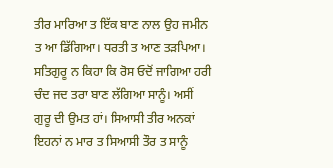ਤੀਰ ਮਾਰਿਆ ਤ ਇੱਕ ਬਾਣ ਨਾਲ ਉਹ ਜਮੀਨ ਤ ਆ ਡਿੱਗਿਆ। ਧਰਤੀ ਤ ਆਣ ਤੜਪਿਆ। ਸਤਿਗੁਰੂ ਨ ਕਿਹਾ ਕਿ ਰੋਸ ਓਦੋਂ ਜਾਗਿਆ ਹਰੀ ਚੰਦ ਜਦ ਤਰਾ ਬਾਣ ਲੱਗਿਆ ਸਾਨੂੰ। ਅਸੀਂ ਗੁਰੂ ਦੀ ਉਮਤ ਹਾਂ। ਸਿਆਸੀ ਤੀਰ ਅਨਕਾਂ ਇਹਨਾਂ ਨ ਮਾਰ ਤ ਸਿਆਸੀ ਤੌਰ ਤ ਸਾਨੂੰ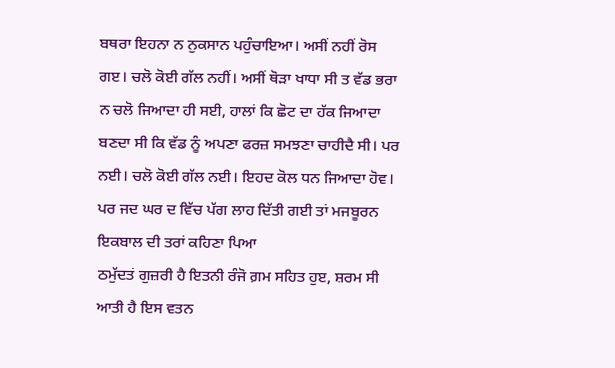ਬਥਰਾ ਇਹਨਾ ਨ ਨੁਕਸਾਨ ਪਹੁੰਚਾਇਆ। ਅਸੀਂ ਨਹੀਂ ਰੋਸ ਗੲ। ਚਲੋ ਕੋਈ ਗੱਲ ਨਹੀਂ। ਅਸੀਂ ਥੋੜਾ ਖਾਧਾ ਸੀ ਤ ਵੱਡ ਭਰਾ ਨ ਚਲੋ ਜਿਆਦਾ ਹੀ ਸਈ, ਹਾਲਾਂ ਕਿ ਛੋਟ ਦਾ ਹੱਕ ਜਿਆਦਾ ਬਣਦਾ ਸੀ ਕਿ ਵੱਡ ਨੂੰ ਅਪਣਾ ਫਰਜ਼ ਸਮਝਣਾ ਚਾਹੀਦੈ ਸੀ। ਪਰ ਨਈ। ਚਲੋ ਕੋਈ ਗੱਲ ਨਈ। ਇਹਦ ਕੋਲ ਧਨ ਜਿਆਦਾ ਹੋਵ। ਪਰ ਜਦ ਘਰ ਦ ਵਿੱਚ ਪੱਗ ਲਾਹ ਦਿੱਤੀ ਗਈ ਤਾਂ ਮਜਬੂਰਨ ਇਕਬਾਲ ਦੀ ਤਰਾਂ ਕਹਿਣਾ ਪਿਆ
ਠਮੁੱਦਤਂ ਗੁਜ਼ਰੀ ਹੈ ਇਤਨੀ ਰੰਜੋ ਗ਼ਮ ਸਹਿਤ ਹੁੲ, ਸ਼ਰਮ ਸੀ ਆਤੀ ਹੈ ਇਸ ਵਤਨ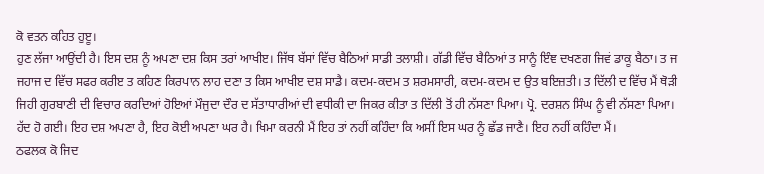ਕੋ ਵਤਨ ਕਹਿਤ ਹੁੲੂ।
ਹੁਣ ਲੱਜਾ ਆਉਂਦੀ ਹੈ। ਇਸ ਦਸ਼ ਨੂੰ ਅਪਣਾ ਦਸ਼ ਕਿਸ ਤਰਾਂ ਆਖੀੲ। ਜਿੱਥ ਬੱਸਾਂ ਵਿੱਚ ਬੈਠਿਆਂ ਸਾਡੀ ਤਲਾਸ਼ੀ। ਗੱਡੀ ਵਿੱਚ ਬੈਠਿਆਂ ਤ ਸਾਨੂੰ ਇੰਞ ਦਖਣਗ ਜਿਵਂ ਡਾਕੂ ਬੈਠਾ। ਤ ਜ ਜਹਾਜ ਦ ਵਿੱਚ ਸਫਰ ਕਰੀੲ ਤ ਕਹਿਣ ਕਿਰਪਾਨ ਲਾਹ ਦਣਾ ਤ ਕਿਸ ਆਖੀੲ ਦਸ਼ ਸਾਡੈ। ਕਦਮ-ਕਦਮ ਤ ਸ਼ਰਮਸਾਰੀ, ਕਦਮ-ਕਦਮ ਦ ਉਤ ਬਇਜ਼ਤੀ। ਤ ਦਿੱਲੀ ਦ ਵਿੱਚ ਮੈਂ ਥੋੜੀ ਜਿਹੀ ਗੁਰਬਾਣੀ ਦੀ ਵਿਚਾਰ ਕਰਦਿਆਂ ਹੋਇਆਂ ਮੌਜੁਦਾ ਦੌਰ ਦ ਸੱਤਾਧਾਰੀਆਂ ਦੀ ਵਧੀਕੀ ਦਾ ਜਿਕਰ ਕੀਤਾ ਤ ਦਿੱਲੀ ਤੋਂ ਹੀ ਨੱਸਣਾ ਪਿਆ। ਪ੍ਰੋ. ਦਰਸ਼ਨ ਸਿੰਘ ਨੂੰ ਵੀ ਨੱਸਣਾ ਪਿਆ। ਹੱਦ ਹੋ ਗਈ। ਇਹ ਦਸ਼ ਅਪਣਾ ਹੈ, ਇਹ ਕੋਈ ਅਪਣਾ ਘਰ ਹੈ। ਖਿਮਾ ਕਰਨੀ ਮੈਂ ਇਹ ਤਾਂ ਨਹੀਂ ਕਹਿੰਦਾ ਕਿ ਅਸੀਂ ਇਸ ਘਰ ਨੂੰ ਛੱਡ ਜਾਣੈ। ਇਹ ਨਹੀਂ ਕਹਿੰਦਾ ਮੈਂ।
ਠਫਲਕ ਕੋ ਜਿਦ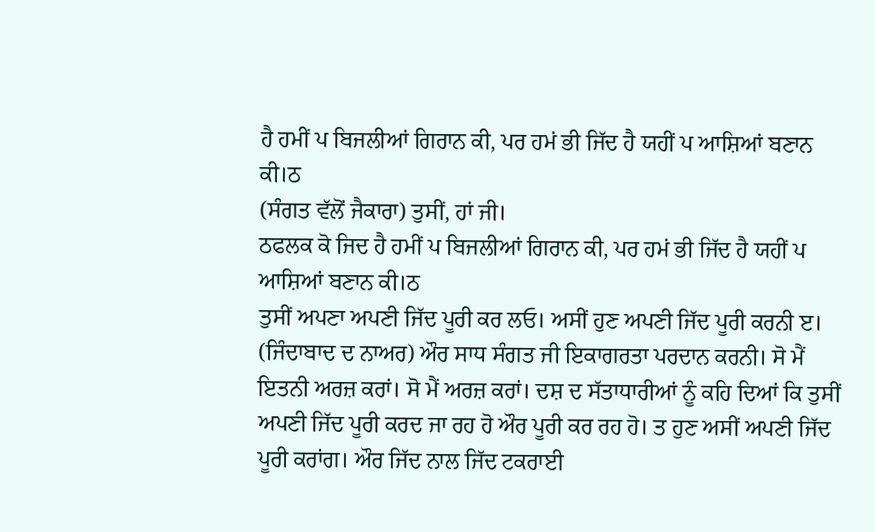ਹੈ ਹਮੀਂ ਪ ਬਿਜਲੀਆਂ ਗਿਰਾਨ ਕੀ, ਪਰ ਹਮਂ ਭੀ ਜਿੱਦ ਹੈ ਯਹੀਂ ਪ ਆਸ਼ਿਆਂ ਬਣਾਨ ਕੀ।ਠ
(ਸੰਗਤ ਵੱਲੋਂ ਜੈਕਾਰਾ) ਤੁਸੀਂ, ਹਾਂ ਜੀ।
ਠਫਲਕ ਕੋ ਜਿਦ ਹੈ ਹਮੀਂ ਪ ਬਿਜਲੀਆਂ ਗਿਰਾਨ ਕੀ, ਪਰ ਹਮਂ ਭੀ ਜਿੱਦ ਹੈ ਯਹੀਂ ਪ ਆਸ਼ਿਆਂ ਬਣਾਨ ਕੀ।ਠ
ਤੁਸੀਂ ਅਪਣਾ ਅਪਣੀ ਜਿੱਦ ਪੂਰੀ ਕਰ ਲਓ। ਅਸੀਂ ਹੁਣ ਅਪਣੀ ਜਿੱਦ ਪੂਰੀ ਕਰਨੀ ੲ। (ਜਿੰਦਾਬਾਦ ਦ ਨਾਅਰ) ਔਰ ਸਾਧ ਸੰਗਤ ਜੀ ਇਕਾਗਰਤਾ ਪਰਦਾਨ ਕਰਨੀ। ਸੋ ਮੈਂ ਇਤਨੀ ਅਰਜ਼ ਕਰਾਂ। ਸੋ ਮੈਂ ਅਰਜ਼ ਕਰਾਂ। ਦਸ਼ ਦ ਸੱਤਾਧਾਰੀਆਂ ਨੂੰ ਕਹਿ ਦਿਆਂ ਕਿ ਤੁਸੀਂ ਅਪਣੀ ਜਿੱਦ ਪੂਰੀ ਕਰਦ ਜਾ ਰਹ ਹੋ ਔਰ ਪੂਰੀ ਕਰ ਰਹ ਹੋ। ਤ ਹੁਣ ਅਸੀਂ ਅਪਣੀ ਜਿੱਦ ਪੂਰੀ ਕਰਾਂਗ। ਔਰ ਜਿੱਦ ਨਾਲ ਜਿੱਦ ਟਕਰਾਈ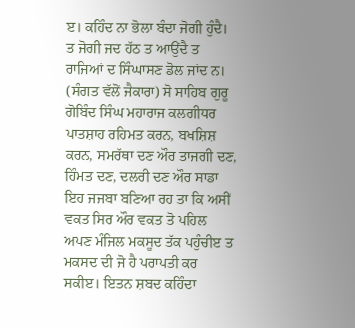ੲ। ਕਹਿੰਦ ਨਾ ਭੋਲਾ ਬੰਦਾ ਜੋਗੀ ਹੁੰਦੈ। ਤ ਜੋਗੀ ਜਦ ਹੱਠ ਤ ਆਉਂਦੈ ਤ ਰਾਜਿਆਂ ਦ ਸਿੰਘਾਸਣ ਡੋਲ ਜਾਂਦ ਨ। (ਸੰਗਤ ਵੱਲੋਂ ਜੈਕਾਰਾ) ਸੋ ਸਾਹਿਬ ਗੁਰੂ ਗੋਬਿੰਦ ਸਿੰਘ ਮਹਾਰਾਜ ਕਲਗੀਧਰ ਪਾਤਸ਼ਾਹ ਰਹਿਮਤ ਕਰਨ, ਬਖਸ਼ਿਸ਼ ਕਰਨ, ਸਮਰੱਥਾ ਦਣ ਔਰ ਤਾਜਗੀ ਦਣ, ਹਿੰਮਤ ਦਣ, ਦਲਰੀ ਦਣ ਔਰ ਸਾਡਾ ਇਹ ਜਜਬਾ ਬਣਿਆ ਰਹ ਤਾ ਕਿ ਅਸੀਂ ਵਕਤ ਸਿਰ ਔਰ ਵਕਤ ਤੋ ਪਹਿਲ ਅਪਣ ਮੰਜਿਲ ਮਕਸੂਦ ਤੱਕ ਪਹੁੰਚੀੲ ਤ ਮਕਸਦ ਦੀ ਜੋ ਹੈ ਪਰਾਪਤੀ ਕਰ ਸਕੀੲ। ਇਤਨ ਸ਼ਬਦ ਕਹਿੰਦਾ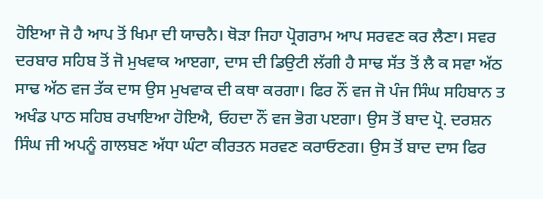ਹੋਇਆ ਜੋ ਹੈ ਆਪ ਤੋਂ ਖਿਮਾ ਦੀ ਯਾਚਨੈ। ਥੋੜਾ ਜਿਹਾ ਪ੍ਰੋਗਰਾਮ ਆਪ ਸਰਵਣ ਕਰ ਲੈਣਾ। ਸਵਰ ਦਰਬਾਰ ਸਹਿਬ ਤੋਂ ਜੋ ਮੁਖਵਾਕ ਆੲਗਾ, ਦਾਸ ਦੀ ਡਿਉਟੀ ਲੱਗੀ ਹੈ ਸਾਢ ਸੱਤ ਤੋਂ ਲੈ ਕ ਸਵਾ ਅੱਠ ਸਾਢ ਅੱਠ ਵਜ ਤੱਕ ਦਾਸ ਉਸ ਮੁਖਵਾਕ ਦੀ ਕਥਾ ਕਰਗਾ। ਫਿਰ ਨੌਂ ਵਜ ਜੋ ਪੰਜ ਸਿੰਘ ਸਹਿਬਾਨ ਤ ਅਖੰਡ ਪਾਠ ਸਹਿਬ ਰਖਾਇਆ ਹੋਇਐ, ਓਹਦਾ ਨੌਂ ਵਜ ਭੋਗ ਪੲਗਾ। ਉਸ ਤੋਂ ਬਾਦ ਪ੍ਰੋ. ਦਰਸ਼ਨ ਸਿੰਘ ਜੀ ਅਪਨੂੰ ਗਾਲਬਣ ਅੱਧਾ ਘੰਟਾ ਕੀਰਤਨ ਸਰਵਣ ਕਰਾਓਣਗ। ਉਸ ਤੋਂ ਬਾਦ ਦਾਸ ਫਿਰ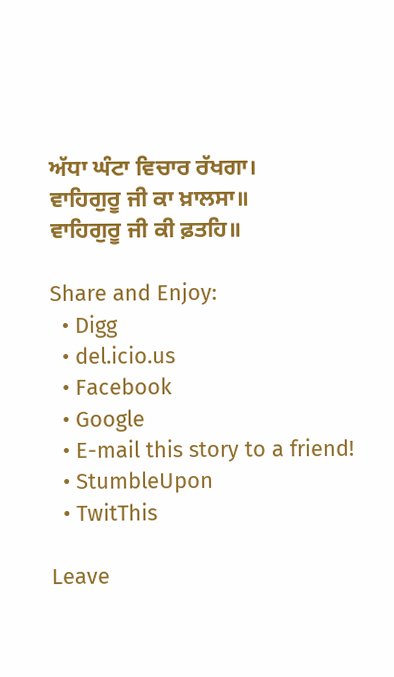ਅੱਧਾ ਘੰਟਾ ਵਿਚਾਰ ਰੱਖਗਾ।
ਵਾਹਿਗੁਰੂ ਜੀ ਕਾ ਖ਼ਾਲਸਾ॥
ਵਾਹਿਗੁਰੂ ਜੀ ਕੀ ਫ਼ਤਹਿ॥

Share and Enjoy:
  • Digg
  • del.icio.us
  • Facebook
  • Google
  • E-mail this story to a friend!
  • StumbleUpon
  • TwitThis

Leave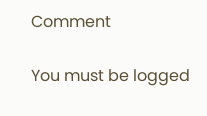Comment

You must be logged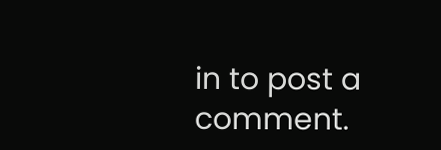in to post a comment.